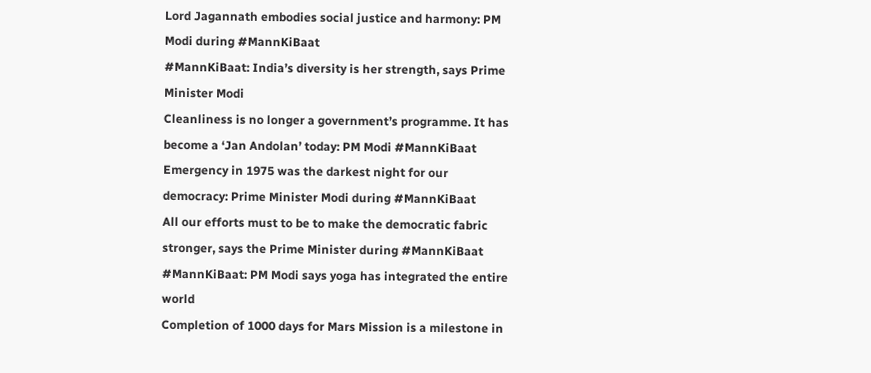Lord Jagannath embodies social justice and harmony: PM Modi during #MannKiBaat
#MannKiBaat: India’s diversity is her strength, says Prime Minister Modi
Cleanliness is no longer a government’s programme. It has become a ‘Jan Andolan’ today: PM Modi #MannKiBaat
Emergency in 1975 was the darkest night for our democracy: Prime Minister Modi during #MannKiBaat
All our efforts must to be to make the democratic fabric stronger, says the Prime Minister during #MannKiBaat
#MannKiBaat: PM Modi says yoga has integrated the entire world
Completion of 1000 days for Mars Mission is a milestone in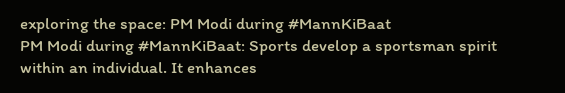exploring the space: PM Modi during #MannKiBaat
PM Modi during #MannKiBaat: Sports develop a sportsman spirit within an individual. It enhances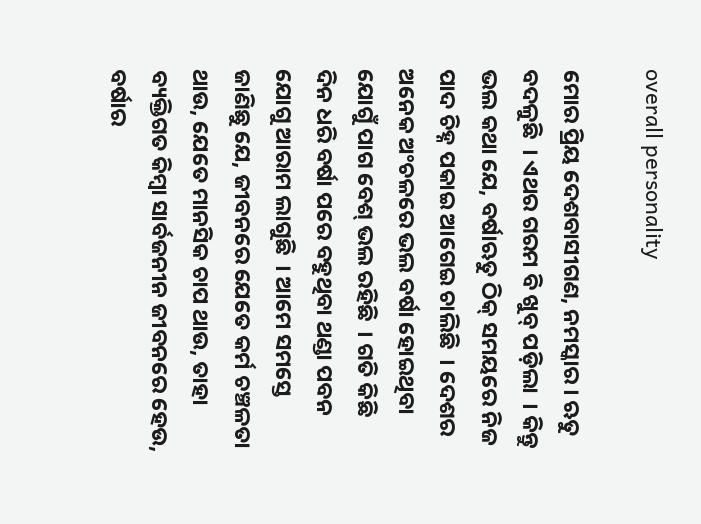overall personality

ମୋର ପ୍ରିୟ ଦେଶବାସୀଗଣ, ନମସ୍କାର । ଋତୁ ବଦଳୁଛି  । ଏଥର ଗରମ ବି ଖୁବ୍ ପଡ଼ିଲା  । କିନ୍ତୁ ଭଲ କଥା ଯେ, ବର୍ଷାଋତୁ ଠିକ୍ ସମୟରେ ନିଜ ପାଦ ଚିହ୍ନ ପକାଇ ଆଗେଇ ଚାଲିଛି  । ଦେଶର ଅନେକ ଅଂଚଳରେ ଭଲ ବର୍ଷା ହୋଇଥିବା ଯୋଗୁଁ ପାଗ ବେଶ୍ ଭଲ ରହିଛି  । ଗତି କିଛି ଦିନ ଧରି ବର୍ଷା ପରେ ବହୁଥିବା ଥଣ୍ଡା ପବନ ଯୋଗୁ ଆରାମ ଲାଗୁଛି  । ଆମେ ସମସ୍ତେ ଜାଣିଛୁ ଯେ, ଜୀବନରେ ଯେତେ କର୍ମ ଚଞ୍ଚଳତା ଥାଉ, ଯେତେ ମାନସିକ ଚାପ ଥାଉ, ତାହା ବ୍ୟକ୍ତିଗତ କିମ୍ବା ସାର୍ବଜନୀନ ଜୀବନରେ ହେଉ, ବର୍ଷାର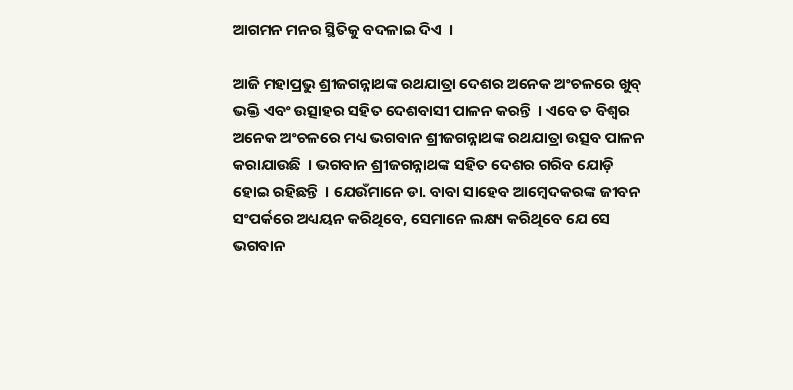ଆଗମନ ମନର ସ୍ଥିତିକୁ ବଦଳାଇ ଦିଏ  ।

ଆଜି ମହାପ୍ରଭୁ ଶ୍ରୀଜଗନ୍ନାଥଙ୍କ ରଥଯାତ୍ରା ଦେଶର ଅନେକ ଅଂଚଳରେ ଖୁବ୍ ଭକ୍ତି ଏବଂ ଉତ୍ସାହର ସହିତ ଦେଶବାସୀ ପାଳନ କରନ୍ତି  । ଏବେ ତ ବିଶ୍ୱର ଅନେକ ଅଂଚଳରେ ମଧ୍ୟ ଭଗବାନ ଶ୍ରୀଜଗନ୍ନାଥଙ୍କ ରଥଯାତ୍ରା ଉତ୍ସବ ପାଳନ କରାଯାଉଛି  । ଭଗବାନ ଶ୍ରୀଜଗନ୍ନାଥଙ୍କ ସହିତ ଦେଶର ଗରିବ ଯୋଡ଼ି ହୋଇ ରହିଛନ୍ତି  । ଯେଉଁମାନେ ଡା. ବାବା ସାହେବ ଆମ୍ବେଦକରଙ୍କ ଜୀବନ ସଂପର୍କରେ ଅଧ୍ୟୟନ କରିଥିବେ, ସେମାନେ ଲକ୍ଷ୍ୟ କରିଥିବେ ଯେ ସେ ଭଗବାନ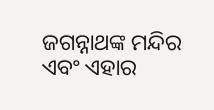ଜଗନ୍ନାଥଙ୍କ ମନ୍ଦିର ଏବଂ ଏହାର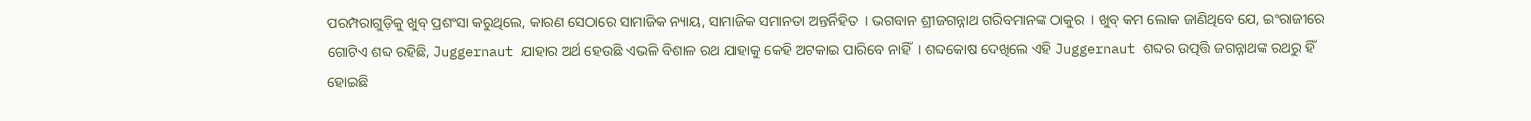ପରମ୍ପରାଗୁଡ଼ିକୁ ଖୁବ୍ ପ୍ରଶଂସା କରୁଥିଲେ, କାରଣ ସେଠାରେ ସାମାଜିକ ନ୍ୟାୟ, ସାମାଜିକ ସମାନତା ଅନ୍ତର୍ନିହିତ  । ଭଗବାନ ଶ୍ରୀଜଗନ୍ନାଥ ଗରିବମାନଙ୍କ ଠାକୁର  । ଖୁବ୍ କମ ଲୋକ ଜାଣିଥିବେ ଯେ, ଇଂରାଜୀରେ ଗୋଟିଏ ଶବ୍ଦ ରହିଛି, Juggernaut ଯାହାର ଅର୍ଥ ହେଉଛି ଏଭଳି ବିଶାଳ ରଥ ଯାହାକୁ କେହି ଅଟକାଇ ପାରିବେ ନାହିଁ  । ଶବ୍ଦକୋଷ ଦେଖିଲେ ଏହି Juggernaut ଶବ୍ଦର ଉତ୍ପତ୍ତି ଜଗନ୍ନାଥଙ୍କ ରଥରୁ ହିଁ ହୋଇଛି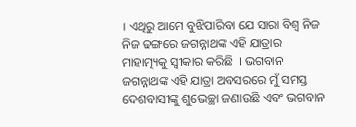। ଏଥିରୁ ଆମେ ବୁଝିପାରିବା ଯେ ସାରା ବିଶ୍ୱ ନିଜ ନିଜ ଢଙ୍ଗରେ ଜଗନ୍ନାଥଙ୍କ ଏହି ଯାତ୍ରାର ମାହାତ୍ମ୍ୟକୁ ସ୍ୱୀକାର କରିଛି  । ଭଗବାନ ଜଗନ୍ନାଥଙ୍କ ଏହି ଯାତ୍ରା ଅବସରରେ ମୁଁ ସମସ୍ତ ଦେଶବାସୀଙ୍କୁ ଶୁଭେଚ୍ଛା ଜଣାଉଛି ଏବଂ ଭଗବାନ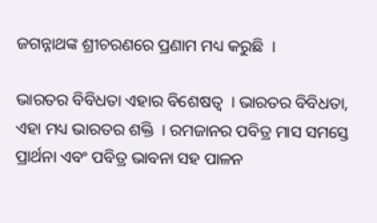ଜଗନ୍ନାଥଙ୍କ ଶ୍ରୀଚରଣରେ ପ୍ରଣାମ ମଧ୍ୟ କରୁଛି  ।

ଭାରତର ବିବିଧତା ଏହାର ବିଶେଷତ୍ୱ  । ଭାରତର ବିବିଧତା, ଏହା ମଧ୍ୟ ଭାରତର ଶକ୍ତି  । ରମଜାନର ପବିତ୍ର ମାସ ସମସ୍ତେ ପ୍ରାର୍ଥନା ଏବଂ ପବିତ୍ର ଭାବନା ସହ ପାଳନ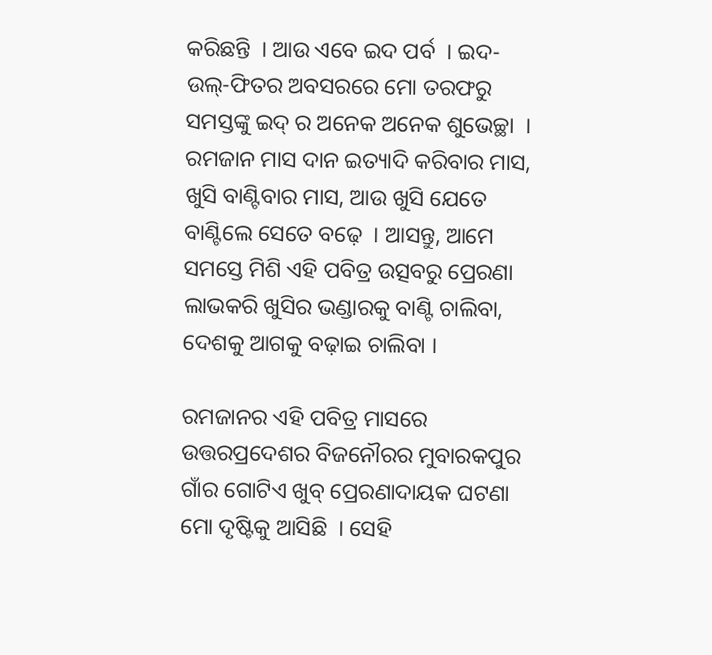କରିଛନ୍ତି  । ଆଉ ଏବେ ଇଦ ପର୍ବ  । ଇଦ-ଉଲ୍-ଫିତର ଅବସରରେ ମୋ ତରଫରୁ ସମସ୍ତଙ୍କୁ ଇଦ୍ ର ଅନେକ ଅନେକ ଶୁଭେଚ୍ଛା  । ରମଜାନ ମାସ ଦାନ ଇତ୍ୟାଦି କରିବାର ମାସ, ଖୁସି ବାଣ୍ଟିବାର ମାସ, ଆଉ ଖୁସି ଯେତେ ବାଣ୍ଟିଲେ ସେତେ ବଢ଼େ  । ଆସନ୍ତୁ, ଆମେ ସମସ୍ତେ ମିଶି ଏହି ପବିତ୍ର ଉତ୍ସବରୁ ପ୍ରେରଣା ଲାଭକରି ଖୁସିର ଭଣ୍ଡାରକୁ ବାଣ୍ଟି ଚାଲିବା, ଦେଶକୁ ଆଗକୁ ବଢ଼ାଇ ଚାଲିବା ।

ରମଜାନର ଏହି ପବିତ୍ର ମାସରେ ଉତ୍ତରପ୍ରଦେଶର ବିଜନୌରର ମୁବାରକପୁର ଗାଁର ଗୋଟିଏ ଖୁବ୍ ପ୍ରେରଣାଦାୟକ ଘଟଣା ମୋ ଦୃଷ୍ଟିକୁ ଆସିଛି  । ସେହି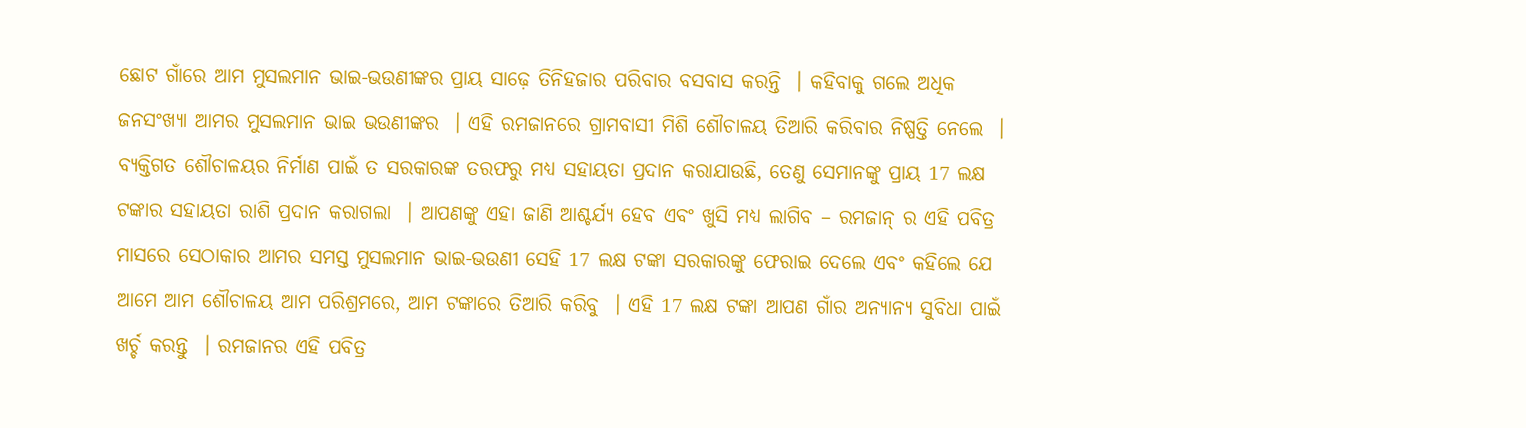ଛୋଟ ଗାଁରେ ଆମ ମୁସଲମାନ ଭାଇ-ଭଉଣୀଙ୍କର ପ୍ରାୟ ସାଢ଼େ ତିନିହଜାର ପରିବାର ବସବାସ କରନ୍ତି  । କହିବାକୁ ଗଲେ ଅଧିକ ଜନସଂଖ୍ୟା ଆମର ମୁସଲମାନ ଭାଇ ଭଉଣୀଙ୍କର  । ଏହି ରମଜାନରେ ଗ୍ରାମବାସୀ ମିଶି ଶୌଚାଳୟ ତିଆରି କରିବାର ନିଷ୍ପତ୍ତି ନେଲେ  । ବ୍ୟକ୍ତିଗତ ଶୌଚାଳୟର ନିର୍ମାଣ ପାଇଁ ତ ସରକାରଙ୍କ ତରଫରୁ ମଧ୍ୟ ସହାୟତା ପ୍ରଦାନ କରାଯାଉଛି, ତେଣୁ ସେମାନଙ୍କୁ ପ୍ରାୟ 17 ଲକ୍ଷ ଟଙ୍କାର ସହାୟତା ରାଶି ପ୍ରଦାନ କରାଗଲା  । ଆପଣଙ୍କୁ ଏହା ଜାଣି ଆଶ୍ଚର୍ଯ୍ୟ ହେବ ଏବଂ ଖୁସି ମଧ୍ୟ ଲାଗିବ – ରମଜାନ୍ ର ଏହି ପବିତ୍ର ମାସରେ ସେଠାକାର ଆମର ସମସ୍ତ ମୁସଲମାନ ଭାଇ-ଭଉଣୀ ସେହି 17 ଲକ୍ଷ ଟଙ୍କା ସରକାରଙ୍କୁ ଫେରାଇ ଦେଲେ ଏବଂ କହିଲେ ଯେ ଆମେ ଆମ ଶୌଚାଳୟ ଆମ ପରିଶ୍ରମରେ, ଆମ ଟଙ୍କାରେ ତିଆରି କରିବୁ  । ଏହି 17 ଲକ୍ଷ ଟଙ୍କା ଆପଣ ଗାଁର ଅନ୍ୟାନ୍ୟ ସୁବିଧା ପାଇଁ ଖର୍ଚ୍ଚ କରନ୍ତୁ  । ରମଜାନର ଏହି ପବିତ୍ର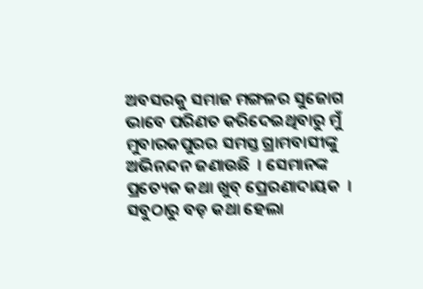ଅବସରକୁ ସମାଜ ମଙ୍ଗଳର ସୁଜୋଗ ଭାବେ ପରିଣତ କରିଦେଇଥିବାରୁ ମୁଁ ମୁବାରକପୁରର ସମସ୍ତ ଗ୍ରାମବାସୀଙ୍କୁ ଅଭିନନ୍ଦନ ଜଣାଉଛି  । ସେମାନଙ୍କ ପ୍ରତ୍ୟେକ କଥା ଖୁବ୍ ପ୍ରେରଣାଦାୟକ  । ସବୁଠାରୁ ବଡ଼ କଥା ହେଲା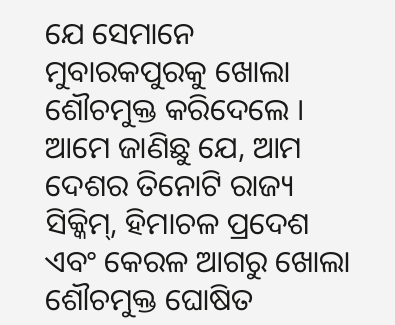ଯେ ସେମାନେ ମୁବାରକପୁରକୁ ଖୋଲା ଶୌଚମୁକ୍ତ କରିଦେଲେ । ଆମେ ଜାଣିଛୁ ଯେ, ଆମ ଦେଶର ତିନୋଟି ରାଜ୍ୟ ସିକ୍କିମ୍, ହିମାଚଳ ପ୍ରଦେଶ ଏବଂ କେରଳ ଆଗରୁ ଖୋଲା ଶୌଚମୁକ୍ତ ଘୋଷିତ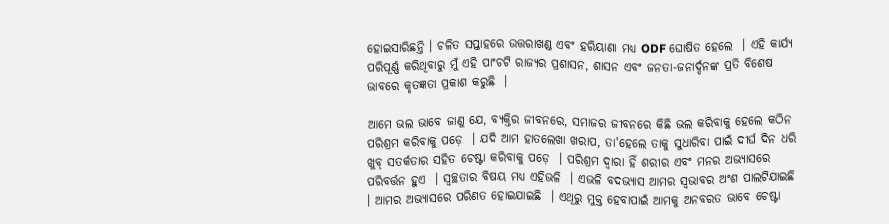ହୋଇସାରିଛନ୍ତି । ଚଳିତ ସପ୍ତାହରେ ଉତ୍ତରାଖଣ୍ଡ ଏବଂ ହରିୟାଣା ମଧ୍ୟ ODF ଘୋଷିତ ହେଲେ  । ଏହି କାର୍ଯ୍ୟ ପରିପୂର୍ଣ୍ଣ କରିଥିବାରୁ ମୁଁ ଏହି ପାଂଚଟି ରାଜ୍ୟର ପ୍ରଶାସନ, ଶାସନ ଏବଂ ଜନତା-ଜନାର୍ଦ୍ଦନଙ୍କ ପ୍ରତି ବିଶେଷ ଭାବରେ କୃତଜ୍ଞତା ପ୍ରକାଶ କରୁଛି  ।

ଆମେ ଭଲ ଭାବେ ଜାଣୁ ଯେ, ବ୍ୟକ୍ତିର ଜୀବନରେ, ସମାଜର ଜୀବନରେ କିଛି ଭଲ କରିବାକୁ ହେଲେ କଠିନ ପରିଶ୍ରମ କରିବାକୁ ପଡ଼େ  । ଯଦି ଆମ ହାତଲେଖା ଖରାପ, ତା'ହେଲେ ତାକୁ ସୁଧାରିବା ପାଇଁ ଦୀର୍ଘ ଦିନ ଧରି ଖୁବ୍ ସତର୍କତାର ସହିତ ଚେଷ୍ଟା କରିବାକୁ ପଡ଼େ  । ପରିଶ୍ରମ ଦ୍ୱାରା ହିଁ ଶରୀର ଏବଂ ମନର ଅଭ୍ୟାସରେ ପରିବର୍ତ୍ତନ ହୁଏ  । ସ୍ୱଚ୍ଛତାର ବିଷୟ ମଧ୍ୟ ଏହିଭଳି  । ଏଭଳି ବଦଭ୍ୟାସ ଆମର ସ୍ୱଭାବର ଅଂଶ ପାଲଟିଯାଇଛି  । ଆମର ଅଭ୍ୟାସରେ ପରିଣତ ହୋଇଯାଇଛି  । ଏଥିରୁ ମୁକ୍ତ ହେବାପାଇଁ ଆମକୁ ଅନବରତ ଭାବେ ଚେଷ୍ଟା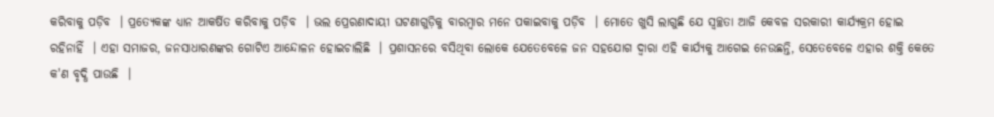କରିବାକୁ ପଡ଼ିବ  । ପ୍ରତ୍ୟେକଙ୍କ ଧ୍ୟାନ ଆକର୍ଷିତ କରିବାକୁ ପଡ଼ିବ  । ଭଲ ପ୍ରେରଣାଦାୟୀ ଘଟଣାଗୁଡ଼ିକୁ ବାରମ୍ବାର ମନେ ପକାଇବାକୁ ପଡ଼ିବ  । ମୋତେ ଖୁସି ଲାଗୁଛି ଯେ ସ୍ୱଚ୍ଛତା ଆଜି କେବଳ ସରକାରୀ କାର୍ଯ୍ୟକ୍ରମ ହୋଇ ରହିନାହିଁ  । ଏହା ସମାଜର, ଜନସାଧାରଣଙ୍କର ଗୋଟିଏ ଆନ୍ଦୋଳନ ହୋଇଚାଲିଛି  । ପ୍ରଶାସନରେ ବସିଥିବା ଲୋକେ ଯେତେବେଳେ ଜନ ସହଯୋଗ ଦ୍ୱାରା ଏହି କାର୍ଯ୍ୟକୁ ଆଗେଇ ନେଉଛନ୍ତି, ସେତେବେଳେ ଏହାର ଶକ୍ତି କେତେ କ'ଣ ବୃଦ୍ଧି ପାଉଛି  ।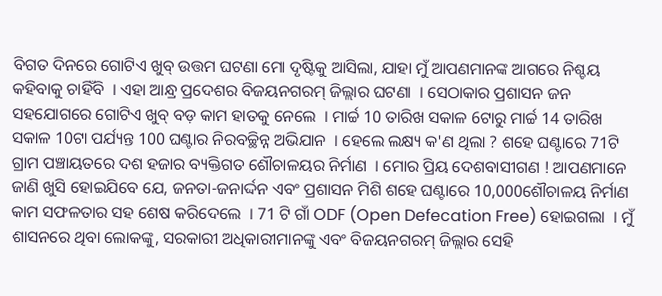ବିଗତ ଦିନରେ ଗୋଟିଏ ଖୁବ୍ ଉତ୍ତମ ଘଟଣା ମୋ ଦୃଷ୍ଟିକୁ ଆସିଲା, ଯାହା ମୁଁ ଆପଣମାନଙ୍କ ଆଗରେ ନିଶ୍ଚୟ କହିବାକୁ ଚାହିଁବି  । ଏହା ଆନ୍ଧ୍ର ପ୍ରଦେଶର ବିଜୟନଗରମ୍ ଜିଲ୍ଲାର ଘଟଣା  । ସେଠାକାର ପ୍ରଶାସନ ଜନ ସହଯୋଗରେ ଗୋଟିଏ ଖୁବ୍ ବଡ଼ କାମ ହାତକୁ ନେଲେ  । ମାର୍ଚ୍ଚ 10 ତାରିଖ ସକାଳ 6ଟାରୁ ମାର୍ଚ୍ଚ 14 ତାରିଖ ସକାଳ 10ଟା ପର୍ଯ୍ୟନ୍ତ 100 ଘଣ୍ଟାର ନିରବଚ୍ଛିନ୍ନ ଅଭିଯାନ  । ହେଲେ ଲକ୍ଷ୍ୟ କ'ଣ ଥିଲା ? ଶହେ ଘଣ୍ଟାରେ 71ଟି ଗ୍ରାମ ପଞ୍ଚାୟତରେ ଦଶ ହଜାର ବ୍ୟକ୍ତିଗତ ଶୌଚାଳୟର ନିର୍ମାଣ  । ମୋର ପ୍ରିୟ ଦେଶବାସୀଗଣ ! ଆପଣମାନେ ଜାଣି ଖୁସି ହୋଇଯିବେ ଯେ, ଜନତା-ଜନାର୍ଦ୍ଦନ ଏବଂ ପ୍ରଶାସନ ମିଶି ଶହେ ଘଣ୍ଟାରେ 10,000ଶୌଚାଳୟ ନିର୍ମାଣ କାମ ସଫଳତାର ସହ ଶେଷ କରିଦେଲେ  । 71 ଟି ଗାଁ ODF (Open Defecation Free) ହୋଇଗଲା  । ମୁଁ ଶାସନରେ ଥିବା ଲୋକଙ୍କୁ, ସରକାରୀ ଅଧିକାରୀମାନଙ୍କୁ ଏବଂ ବିଜୟନଗରମ୍ ଜିଲ୍ଲାର ସେହି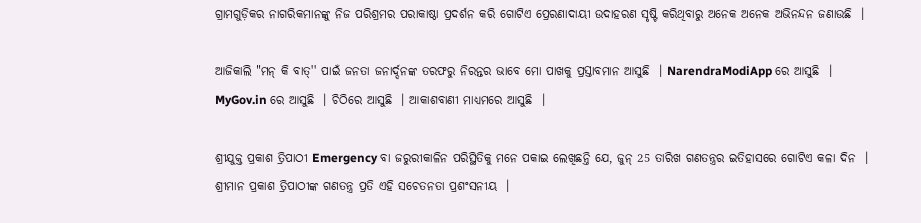ଗ୍ରାମଗୁଡ଼ିକର ନାଗରିକମାନଙ୍କୁ ନିଜ ପରିଶ୍ରମର ପରାକାଷ୍ଠା ପ୍ରଦର୍ଶନ କରି ଗୋଟିଏ ପ୍ରେରଣାଦାୟୀ ଉଦାହରଣ ସୃଷ୍ଟି କରିଥିବାରୁ ଅନେକ ଅନେକ ଅଭିନନ୍ଦନ ଜଣାଉଛି  ।

ଆଜିକାଲି "ମନ୍ କି ବାତ୍'' ପାଇଁ ଜନତା ଜନାର୍ଦ୍ଦନଙ୍କ ତରଫରୁ ନିରନ୍ତର ଭାବେ ମୋ ପାଖକୁ ପ୍ରସ୍ତାବମାନ ଆସୁଛି  । NarendraModiApp ରେ ଆସୁଛି  । MyGov.in ରେ ଆସୁଛି  । ଚିଠିରେ ଆସୁଛି  । ଆକାଶବାଣୀ ମାଧ୍ୟମରେ ଆସୁଛି  ।

ଶ୍ରୀଯୁକ୍ତ ପ୍ରକାଶ ତ୍ରିପାଠୀ Emergency ବା ଜରୁରୀକାଳିନ ପରିସ୍ଥିତିକୁ ମନେ ପକାଇ ଲେଖିଛନ୍ତି ଯେ, ଜୁନ୍ 25 ତାରିଖ ଗଣତନ୍ତ୍ରର ଇତିହାସରେ ଗୋଟିଏ କଳା ଦିନ  । ଶ୍ରୀମାନ ପ୍ରକାଶ ତ୍ରିପାଠୀଙ୍କ ଗଣତନ୍ତ୍ର ପ୍ରତି ଏହି ସଚେତନତା ପ୍ରଶଂସନୀୟ  ।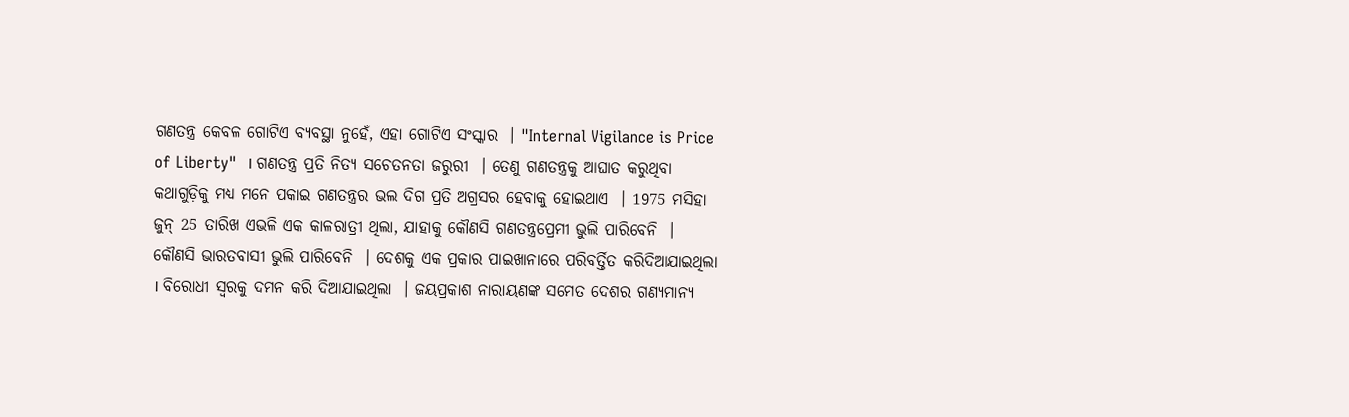ଗଣତନ୍ତ୍ର କେବଳ ଗୋଟିଏ ବ୍ୟବସ୍ଥା ନୁହେଁ, ଏହା ଗୋଟିଏ ସଂସ୍କାର  । "Internal Vigilance is Price of Liberty"  । ଗଣତନ୍ତ୍ର ପ୍ରତି ନିତ୍ୟ ସଚେତନତା ଜରୁରୀ  । ତେଣୁ ଗଣତନ୍ତ୍ରକୁ ଆଘାତ କରୁଥିବା କଥାଗୁଡ଼ିକୁ ମଧ୍ୟ ମନେ ପକାଇ ଗଣତନ୍ତ୍ରର ଭଲ ଦିଗ ପ୍ରତି ଅଗ୍ରସର ହେବାକୁ ହୋଇଥାଏ  । 1975 ମସିହା ଜୁନ୍ 25 ତାରିଖ ଏଭଳି ଏକ କାଳରାତ୍ରୀ ଥିଲା, ଯାହାକୁ କୌଣସି ଗଣତନ୍ତ୍ରପ୍ରେମୀ ଭୁଲି ପାରିବେନି  । କୌଣସି ଭାରତବାସୀ ଭୁଲି ପାରିବେନି  । ଦେଶକୁ ଏକ ପ୍ରକାର ପାଇଖାନାରେ ପରିବର୍ତ୍ତିତ କରିଦିଆଯାଇଥିଲା  । ବିରୋଧୀ ସ୍ୱରକୁ ଦମନ କରି ଦିଆଯାଇଥିଲା  । ଜୟପ୍ରକାଶ ନାରାୟଣଙ୍କ ସମେତ ଦେଶର ଗଣ୍ୟମାନ୍ୟ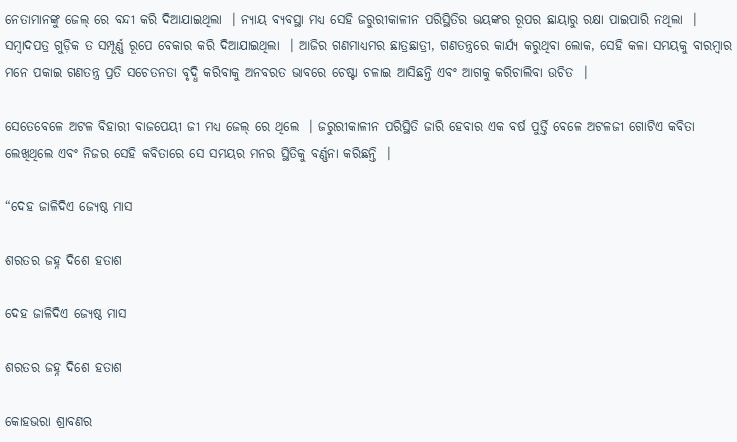ନେତାମାନଙ୍କୁ ଜେଲ୍ ରେ ବନ୍ଦୀ କରି ଦିଆଯାଇଥିଲା  । ନ୍ୟାୟ ବ୍ୟବସ୍ଥା ମଧ୍ୟ ସେହି ଜରୁରୀକାଳୀନ ପରିସ୍ଥିତିର ଭୟଙ୍କର ରୂପର ଛାୟାରୁ ରକ୍ଷା ପାଇପାରି ନଥିଲା  । ସମ୍ବାଦପତ୍ର ଗୁଡ଼ିକ ତ ସମ୍ପୂର୍ଣ୍ଣ ରୂପେ ବେକାର କରି ଦିଆଯାଇଥିଲା  । ଆଜିର ଗଣମାଧ୍ୟମର ଛାତ୍ରଛାତ୍ରୀ, ଗଣତନ୍ତ୍ରରେ କାର୍ଯ୍ୟ କରୁଥିବା ଲୋକ, ସେହି କଳା ସମୟକୁ ବାରମ୍ବାର ମନେ ପକାଇ ଗଣତନ୍ତ୍ର ପ୍ରତି ସଚେତନତା ବୃଦ୍ଧି କରିବାକୁ ଅନବରତ ଭାବରେ ଚେଷ୍ଟା ଚଳାଇ ଆସିଛନ୍ତି ଏବଂ ଆଗକୁ କରିଚାଲିବା ଉଚିତ  ।

ସେତେବେଳେ ଅଟଳ ବିହାରୀ ବାଜପେୟୀ ଜୀ ମଧ୍ୟ ଜେଲ୍ ରେ ଥିଲେ  । ଜରୁରୀକାଳୀନ ପରିସ୍ଥିତି ଜାରି ହେବାର ଏକ ବର୍ଷ ପୁର୍ତ୍ତି ବେଳେ ଅଟଳଜୀ ଗୋଟିଏ କବିତା ଲେଖିଥିଲେ ଏବଂ ନିଜର ସେହି କବିତାରେ ସେ ସମୟର ମନର ସ୍ଥିତିକୁ ବର୍ଣ୍ଣନା କରିଛନ୍ତି  ।

“ଦେହ ଜାଳିଦିଏ ଜ୍ୟେଷ୍ଠ ମାସ

ଶରତର ଜହ୍ନ ଦିଶେ ହତାଶ

ଦେହ ଜାଳିଦିଏ ଜ୍ୟେଷ୍ଠ ମାସ

ଶରତର ଜହ୍ନ ଦିଶେ ହତାଶ

କୋହଭରା ଶ୍ରାବଣର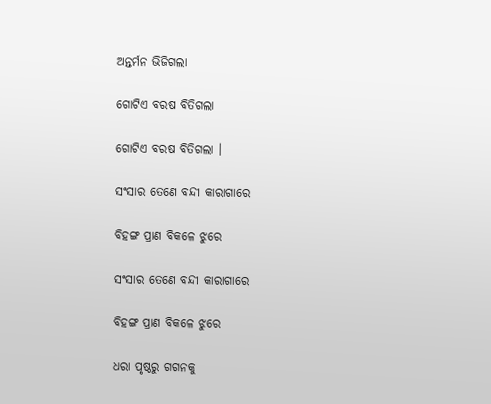ଅନ୍ତର୍ମନ ଭିଜିଗଲା

ଗୋଟିଏ ବରଷ ବିତିଗଲା

ଗୋଟିଏ ବରଷ ବିତିଗଲା ।

ସଂସାର ତେଣେ ବନ୍ଦୀ କାରାଗାରେ

ବିହଙ୍ଗ ପ୍ରାଣ ବିକଳେ ଝୁରେ

ସଂସାର ତେଣେ ବନ୍ଦୀ କାରାଗାରେ

ବିହଙ୍ଗ ପ୍ରାଣ ବିକଳେ ଝୁରେ

ଧରା ପୃଷ୍ଠରୁ ଗଗନକୁ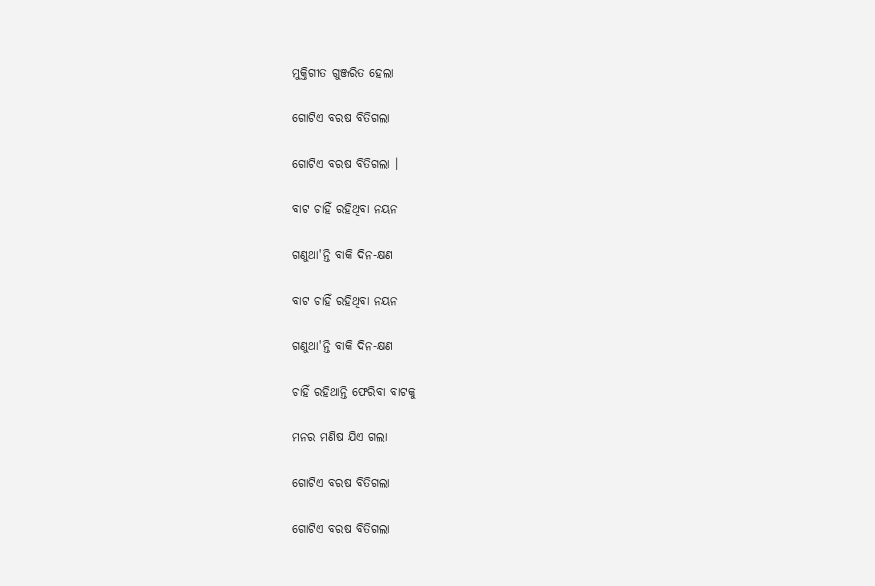ମୁକ୍ତିଗୀତ ଗୁଞ୍ଜରିତ ହେଲା

ଗୋଟିଏ ବରଷ ବିତିଗଲା

ଗୋଟିଏ ବରଷ ବିତିଗଲା ।

ବାଟ ଚାହିଁ ରହିଥିବା ନୟନ

ଗଣୁଥା'ନ୍ତି ବାକି ଦିନ-କ୍ଷଣ

ବାଟ ଚାହିଁ ରହିଥିବା ନୟନ

ଗଣୁଥା'ନ୍ତି ବାକି ଦିନ-କ୍ଷଣ

ଚାହିଁ ରହିଥାନ୍ତି ଫେରିବା ବାଟକୁ

ମନର ମଣିଷ ଯିଏ ଗଲା

ଗୋଟିଏ ବରଷ ବିତିଗଲା

ଗୋଟିଏ ବରଷ ବିତିଗଲା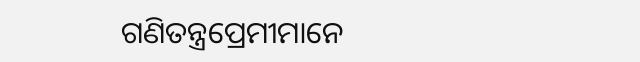ଗଣିତନ୍ତ୍ରପ୍ରେମୀମାନେ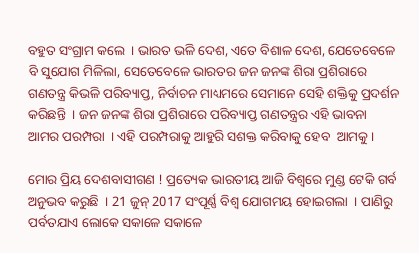ବହୁତ ସଂଗ୍ରାମ କଲେ  । ଭାରତ ଭଳି ଦେଶ, ଏତେ ବିଶାଳ ଦେଶ, ଯେତେବେଳେ ବି ସୁଯୋଗ ମିଳିଲା, ସେତେବେଳେ ଭାରତର ଜନ ଜନଙ୍କ ଶିରା ପ୍ରଶିରାରେ ଗଣତନ୍ତ୍ର କିଭଳି ପରିବ୍ୟାପ୍ତ, ନିର୍ବାଚନ ମାଧ୍ୟମରେ ସେମାନେ ସେହି ଶକ୍ତିକୁ ପ୍ରଦର୍ଶନ କରିଛନ୍ତି  । ଜନ ଜନଙ୍କ ଶିରା ପ୍ରଶିରାରେ ପରିବ୍ୟାପ୍ତ ଗଣତନ୍ତ୍ରର ଏହି ଭାବନା ଆମର ପରମ୍ପରା  । ଏହି ପରମ୍ପରାକୁ ଆହୁରି ସଶକ୍ତ କରିବାକୁ ହେବ  ଆମକୁ ।

ମୋର ପ୍ରିୟ ଦେଶବାସୀଗଣ ! ପ୍ରତ୍ୟେକ ଭାରତୀୟ ଆଜି ବିଶ୍ୱରେ ମୁଣ୍ଡ ଟେକି ଗର୍ବ ଅନୁଭବ କରୁଛି  । 21 ଜୁନ୍ 2017 ସଂପୂର୍ଣ୍ଣ ବିଶ୍ୱ ଯୋଗମୟ ହୋଇଗଲା  । ପାଣିରୁ ପର୍ବତଯାଏ ଲୋକେ ସକାଳେ ସକାଳେ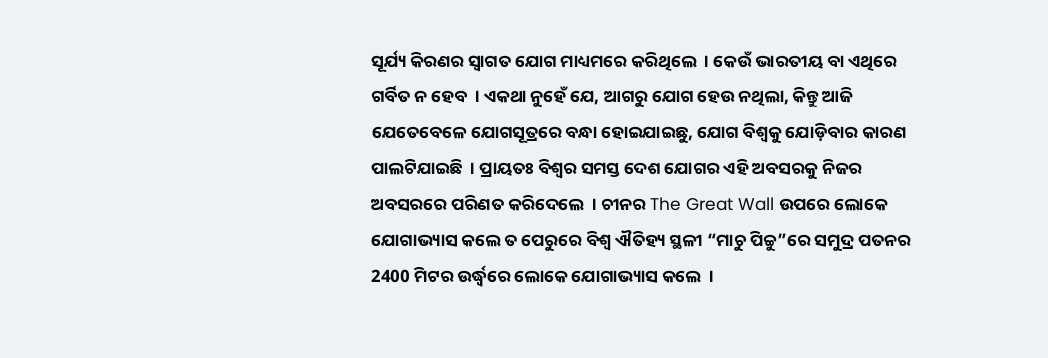ସୂର୍ଯ୍ୟ କିରଣର ସ୍ୱାଗତ ଯୋଗ ମାଧ୍ୟମରେ କରିଥିଲେ  । କେଉଁ ଭାରତୀୟ ବା ଏଥିରେ ଗର୍ବିତ ନ ହେବ  । ଏକଥା ନୁହେଁ ଯେ, ଆଗରୁ ଯୋଗ ହେଉ ନଥିଲା, କିନ୍ତୁ ଆଜି ଯେତେବେଳେ ଯୋଗସୂତ୍ରରେ ବନ୍ଧା ହୋଇଯାଇଛୁ, ଯୋଗ ବିଶ୍ୱକୁ ଯୋଡ଼ିବାର କାରଣ ପାଲଟିଯାଇଛି  । ପ୍ରାୟତଃ ବିଶ୍ୱର ସମସ୍ତ ଦେଶ ଯୋଗର ଏହି ଅବସରକୁ ନିଜର ଅବସରରେ ପରିଣତ କରିଦେଲେ  । ଚୀନର The Great Wall ଉପରେ ଲୋକେ ଯୋଗାଭ୍ୟାସ କଲେ ତ ପେରୁରେ ବିଶ୍ଵ ଐତିହ୍ୟ ସ୍ଥଳୀ “ମାଚୁ ପିଚ୍ଚୁ”ରେ ସମୁଦ୍ର ପତନର 2400 ମିଟର ଉର୍ଦ୍ଧ୍ଵରେ ଲୋକେ ଯୋଗାଭ୍ୟାସ କଲେ  ।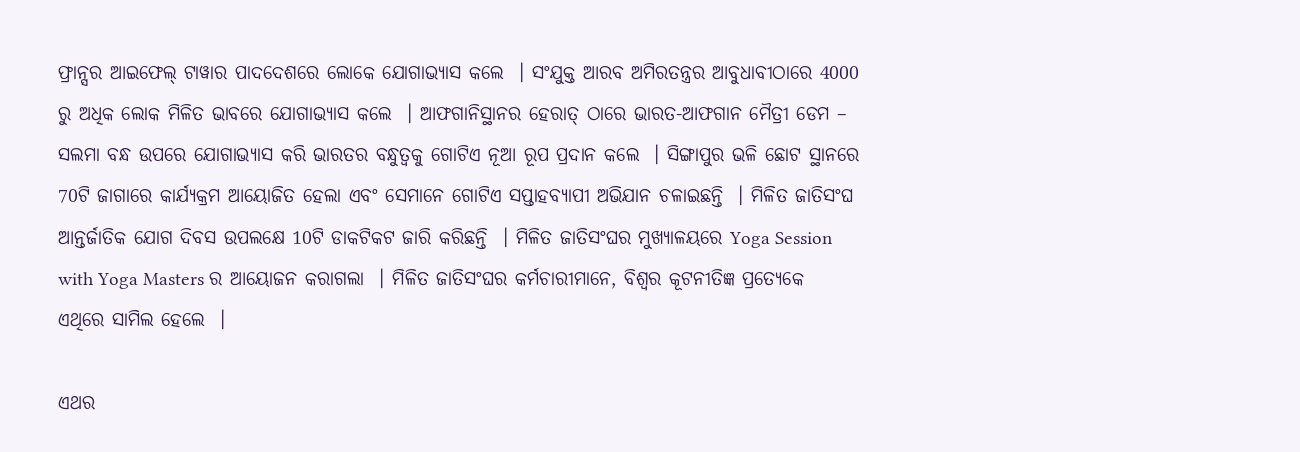ଫ୍ରାନ୍ସର ଆଇଫେଲ୍ ଟାୱାର ପାଦଦେଶରେ ଲୋକେ ଯୋଗାଭ୍ୟାସ କଲେ  । ସଂଯୁକ୍ତ ଆରବ ଅମିରତନ୍ତ୍ରର ଆବୁଧାବୀଠାରେ 4000 ରୁ ଅଧିକ ଲୋକ ମିଳିତ ଭାବରେ ଯୋଗାଭ୍ୟାସ କଲେ  । ଆଫଗାନିସ୍ଥାନର ହେରାତ୍ ଠାରେ ଭାରତ-ଆଫଗାନ ମୈତ୍ରୀ ଡେମ – ସଲମା ବନ୍ଧ ଉପରେ ଯୋଗାଭ୍ୟାସ କରି ଭାରତର ବନ୍ଧୁତ୍ୱକୁ ଗୋଟିଏ ନୂଆ ରୂପ ପ୍ରଦାନ କଲେ  । ସିଙ୍ଗାପୁର ଭଳି ଛୋଟ ସ୍ଥାନରେ 70ଟି ଜାଗାରେ କାର୍ଯ୍ୟକ୍ରମ ଆୟୋଜିତ ହେଲା ଏବଂ ସେମାନେ ଗୋଟିଏ ସପ୍ତାହବ୍ୟାପୀ ଅଭିଯାନ ଚଳାଇଛନ୍ତି  । ମିଳିତ ଜାତିସଂଘ ଆନ୍ତର୍ଜାତିକ ଯୋଗ ଦିବସ ଉପଲକ୍ଷେ 10ଟି ଡାକଟିକଟ ଜାରି କରିଛନ୍ତି  । ମିଳିତ ଜାତିସଂଘର ମୁଖ୍ୟାଳୟରେ Yoga Session with Yoga Masters ର ଆୟୋଜନ କରାଗଲା  । ମିଳିତ ଜାତିସଂଘର କର୍ମଚାରୀମାନେ, ବିଶ୍ୱର କୂଟନୀତିଜ୍ଞ ପ୍ରତ୍ୟେକେ ଏଥିରେ ସାମିଲ ହେଲେ  ।

ଏଥର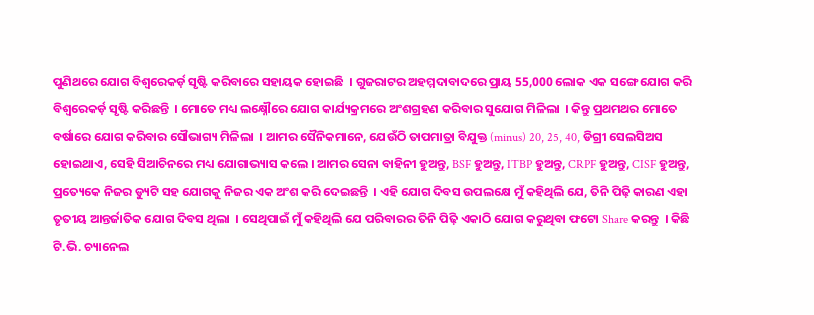ପୁଣିଥରେ ଯୋଗ ବିଶ୍ୱରେକର୍ଡ଼ ସୃଷ୍ଟି କରିବାରେ ସହାୟକ ହୋଇଛି  । ଗୁଜରାଟର ଅହମ୍ମଦାବାଦରେ ପ୍ରାୟ 55,000 ଲୋକ ଏକ ସଙ୍ଗେ ଯୋଗ କରି ବିଶ୍ୱରେକର୍ଡ଼ ସୃଷ୍ଟି କରିଛନ୍ତି  । ମୋତେ ମଧ୍ୟ ଲକ୍ଷ୍ନୌରେ ଯୋଗ କାର୍ଯ୍ୟକ୍ରମରେ ଅଂଶଗ୍ରହଣ କରିବାର ସୁଯୋଗ ମିଳିଲା  । କିନ୍ତୁ ପ୍ରଥମଥର ମୋତେ ବର୍ଷାରେ ଯୋଗ କରିବାର ସୌଭାଗ୍ୟ ମିଳିଲା  । ଆମର ସୈନିକମାନେ, ଯେଉଁଠି ତାପମାତ୍ରା ବିଯୁକ୍ତ (minus) 20, 25, 40, ଡିଗ୍ରୀ ସେଲସିଅସ ହୋଇଥାଏ, ସେହି ସିଆଚିନରେ ମଧ୍ୟ ଯୋଗାଭ୍ୟାସ କଲେ । ଆମର ସେନା ବାହିନୀ ହୁଅନ୍ତୁ, BSF ହୁଅନ୍ତୁ, ITBP ହୁଅନ୍ତୁ, CRPF ହୁଅନ୍ତୁ, CISF ହୁଅନ୍ତୁ, ପ୍ରତ୍ୟେକେ ନିଜର ଡ୍ୟୁଟି ସହ ଯୋଗକୁ ନିଜର ଏକ ଅଂଶ କରି ଦେଇଛନ୍ତି  । ଏହି ଯୋଗ ଦିବସ ଉପଲକ୍ଷେ ମୁଁ କହିଥିଲି ଯେ, ତିନି ପିଢ଼ି କାରଣ ଏହା ତୃତୀୟ ଆନ୍ତର୍ଜାତିକ ଯୋଗ ଦିବସ ଥିଲା  । ସେଥିପାଇଁ ମୁଁ କହିଥିଲି ଯେ ପରିବାରର ତିନି ପିଢ଼ି ଏକାଠି ଯୋଗ କରୁଥିବା ଫଟୋ Share କରନ୍ତୁ  । କିଛି ଟି.ଭି. ଚ୍ୟାନେଲ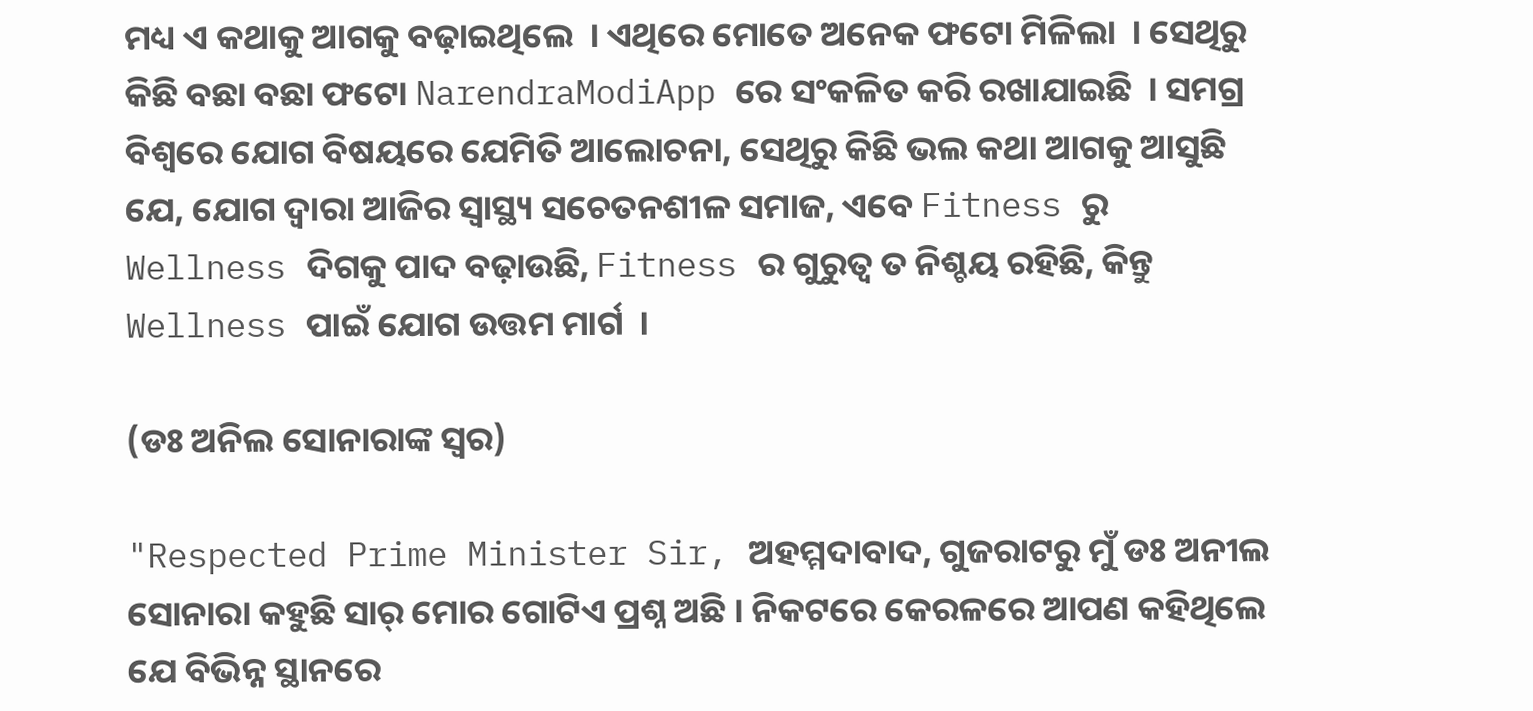ମଧ୍ୟ ଏ କଥାକୁ ଆଗକୁ ବଢ଼ାଇଥିଲେ  । ଏଥିରେ ମୋତେ ଅନେକ ଫଟୋ ମିଳିଲା  । ସେଥିରୁ କିଛି ବଛା ବଛା ଫଟୋ NarendraModiApp ରେ ସଂକଳିତ କରି ରଖାଯାଇଛି  । ସମଗ୍ର ବିଶ୍ୱରେ ଯୋଗ ବିଷୟରେ ଯେମିତି ଆଲୋଚନା, ସେଥିରୁ କିଛି ଭଲ କଥା ଆଗକୁ ଆସୁଛି ଯେ, ଯୋଗ ଦ୍ୱାରା ଆଜିର ସ୍ୱାସ୍ଥ୍ୟ ସଚେତନଶୀଳ ସମାଜ, ଏବେ Fitness ରୁ Wellness ଦିଗକୁ ପାଦ ବଢ଼ାଉଛି, Fitness ର ଗୁରୁତ୍ୱ ତ ନିଶ୍ଚୟ ରହିଛି, କିନ୍ତୁ Wellness ପାଇଁ ଯୋଗ ଉତ୍ତମ ମାର୍ଗ  ।

(ଡଃ ଅନିଲ ସୋନାରାଙ୍କ ସ୍ଵର)

"Respected Prime Minister Sir, ଅହମ୍ମଦାବାଦ, ଗୁଜରାଟରୁ ମୁଁ ଡଃ ଅନୀଲ ସୋନାରା କହୁଛି ସାର୍ ମୋର ଗୋଟିଏ ପ୍ରଶ୍ନ ଅଛି । ନିକଟରେ କେରଳରେ ଆପଣ କହିଥିଲେ ଯେ ବିଭିନ୍ନ ସ୍ଥାନରେ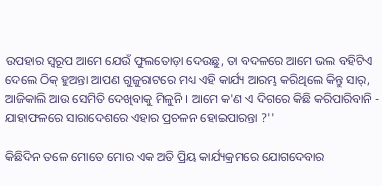ଉପହାର ସ୍ୱରୂପ ଆମେ ଯେଉଁ ଫୁଲତୋଡ଼ା ଦେଉଛୁ, ତା ବଦଳରେ ଆମେ ଭଲ ବହିଟିଏ ଦେଲେ ଠିକ୍ ହୁଅନ୍ତା ଆପଣ ଗୁଜୁରାଟରେ ମଧ୍ୟ ଏହି କାର୍ଯ୍ୟ ଆରମ୍ଭ କରିଥିଲେ କିନ୍ତୁ ସାର୍, ଆଜିକାଲି ଆଉ ସେମିତି ଦେଖିବାକୁ ମିଳୁନି । ଆମେ କ'ଣ ଏ ଦିଗରେ କିଛି କରିପାରିବାନି - ଯାହାଫଳରେ ସାରାଦେଶରେ ଏହାର ପ୍ରଚଳନ ହୋଇପାରନ୍ତା ?''

କିଛିଦିନ ତଳେ ମୋତେ ମୋର ଏକ ଅତି ପ୍ରିୟ କାର୍ଯ୍ୟକ୍ରମରେ ଯୋଗଦେବାର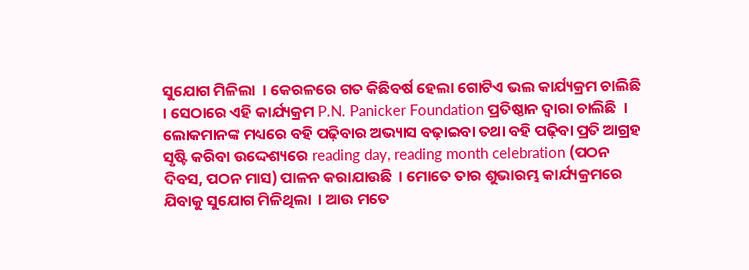ସୁଯୋଗ ମିଳିଲା  । କେରଳରେ ଗତ କିଛିବର୍ଷ ହେଲା ଗୋଟିଏ ଭଲ କାର୍ଯ୍ୟକ୍ରମ ଚାଲିଛି  । ସେଠାରେ ଏହି କାର୍ଯ୍ୟକ୍ରମ P.N. Panicker Foundation ପ୍ରତିଷ୍ଠାନ ଦ୍ୱାରା ଚାଲିଛି  । ଲୋକମାନଙ୍କ ମଧ୍ୟରେ ବହି ପଢ଼ିବାର ଅଭ୍ୟାସ ବଢ଼ାଇବା ତଥା ବହି ପଢ଼ିବା ପ୍ରତି ଆଗ୍ରହ ସୃଷ୍ଟି କରିବା ଉଦ୍ଦେଶ୍ୟରେ reading day, reading month celebration (ପଠନ ଦିବସ, ପଠନ ମାସ) ପାଳନ କରାଯାଉଛି  । ମୋତେ ତାର ଶୁଭାରମ୍ଭ କାର୍ଯ୍ୟକ୍ରମରେ ଯିବାକୁ ସୁଯୋଗ ମିଳିଥିଲା  । ଆଉ ମତେ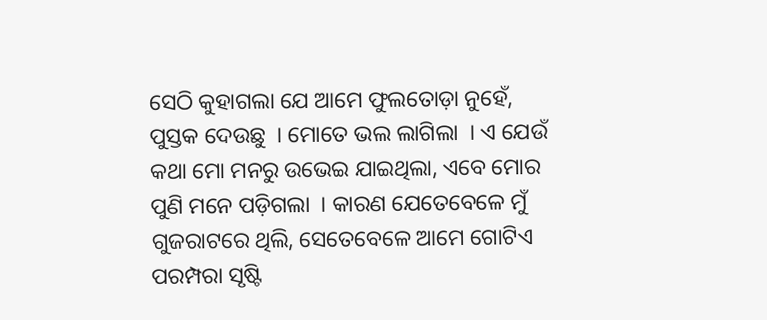ସେଠି କୁହାଗଲା ଯେ ଆମେ ଫୁଲତୋଡ଼ା ନୁହେଁ, ପୁସ୍ତକ ଦେଉଛୁ  । ମୋତେ ଭଲ ଲାଗିଲା  । ଏ ଯେଉଁ କଥା ମୋ ମନରୁ ଉଭେଇ ଯାଇଥିଲା, ଏବେ ମୋର ପୁଣି ମନେ ପଡ଼ିଗଲା  । କାରଣ ଯେତେବେଳେ ମୁଁ ଗୁଜରାଟରେ ଥିଲି, ସେତେବେଳେ ଆମେ ଗୋଟିଏ ପରମ୍ପରା ସୃଷ୍ଟି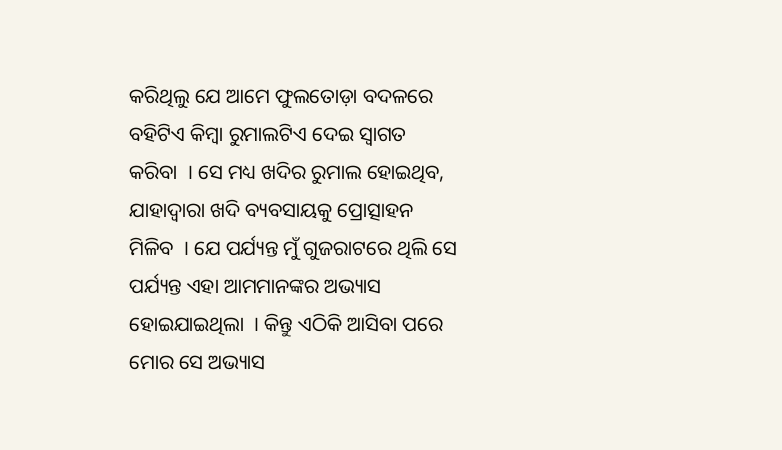କରିଥିଲୁ ଯେ ଆମେ ଫୁଲତୋଡ଼ା ବଦଳରେ ବହିଟିଏ କିମ୍ବା ରୁମାଲଟିଏ ଦେଇ ସ୍ୱାଗତ କରିବା  । ସେ ମଧ୍ୟ ଖଦିର ରୁମାଲ ହୋଇଥିବ, ଯାହାଦ୍ୱାରା ଖଦି ବ୍ୟବସାୟକୁ ପ୍ରୋତ୍ସାହନ ମିଳିବ  । ଯେ ପର୍ଯ୍ୟନ୍ତ ମୁଁ ଗୁଜରାଟରେ ଥିଲି ସେ ପର୍ଯ୍ୟନ୍ତ ଏହା ଆମମାନଙ୍କର ଅଭ୍ୟାସ ହୋଇଯାଇଥିଲା  । କିନ୍ତୁ ଏଠିକି ଆସିବା ପରେ ମୋର ସେ ଅଭ୍ୟାସ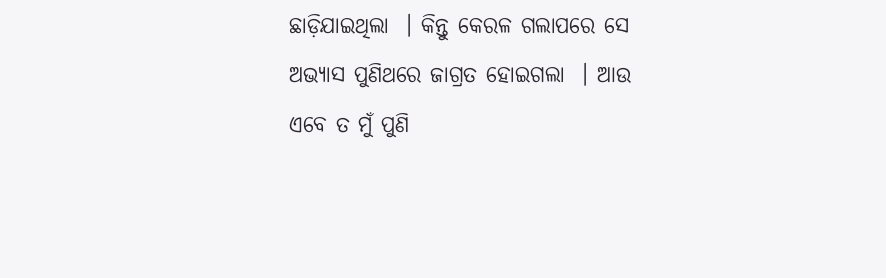ଛାଡ଼ିଯାଇଥିଲା  । କିନ୍ତୁ କେରଳ ଗଲାପରେ ସେ ଅଭ୍ୟାସ ପୁଣିଥରେ ଜାଗ୍ରତ ହୋଇଗଲା  । ଆଉ ଏବେ ତ ମୁଁ ପୁଣି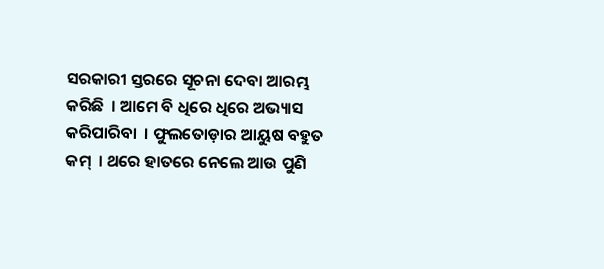ସରକାରୀ ସ୍ତରରେ ସୂଚନା ଦେବା ଆରମ୍ଭ କରିଛି  । ଆମେ ବି ଧିରେ ଧିରେ ଅଭ୍ୟାସ କରିପାରିବା  । ଫୁଲତୋଡ଼ାର ଆୟୁଷ ବହୁତ କମ୍  । ଥରେ ହାତରେ ନେଲେ ଆଉ ପୁଣି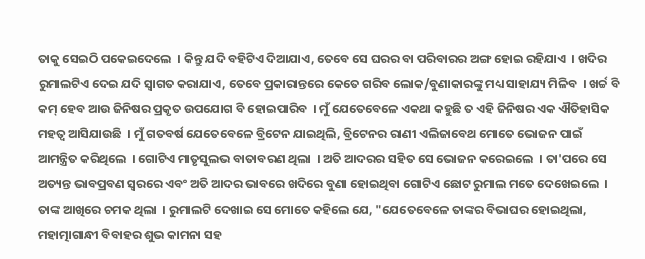ତାକୁ ସେଇଠି ପକେଇଦେଲେ  । କିନ୍ତୁ ଯଦି ବହିଟିଏ ଦିଆଯାଏ, ତେବେ ସେ ଘରର ବା ପରିବାରର ଅଙ୍ଗ ହୋଇ ରହିଯାଏ  । ଖଦିର ରୁମାଲଟିଏ ଦେଇ ଯଦି ସ୍ୱାଗତ କରାଯାଏ, ତେବେ ପ୍ରକାରାନ୍ତରେ କେତେ ଗରିବ ଲୋକ/ବୁଣାକାରଙ୍କୁ ମଧ୍ୟ ସାହାଯ୍ୟ ମିଳିବ  । ଖର୍ଚ୍ଚ ବି କମ୍ ହେବ ଆଉ ଜିନିଷର ପ୍ରକୃତ ଉପଯୋଗ ବି ହୋଇପାରିବ  । ମୁଁ ଯେତେବେଳେ ଏକଥା କହୁଛି ତ ଏହି ଜିନିଷର ଏକ ଐତିହାସିକ ମହତ୍ୱ ଆସିଯାଉଛି  । ମୁଁ ଗତବର୍ଷ ଯେତେବେଳେ ବ୍ରିଟେନ ଯାଇଥିଲି, ବ୍ରିଟେନର ରାଣୀ ଏଲିଜାବେଥ ମୋତେ ଭୋଜନ ପାଇଁ ଆମନ୍ତ୍ରିତ କରିଥିଲେ  । ଗୋଟିଏ ମାତୃସୁଲଭ ବାତାବରଣ ଥିଲା  । ଅତି ଆଦରର ସହିତ ସେ ଭୋଜନ କରେଇଲେ  । ତା'ପରେ ସେ ଅତ୍ୟନ୍ତ ଭାବପ୍ରବଣ ସ୍ୱରରେ ଏବଂ ଅତି ଆଦର ଭାବରେ ଖଦିରେ ବୁଣା ହୋଇଥିବା ଗୋଟିଏ ଛୋଟ ରୁମାଲ ମତେ ଦେଖେଇଲେ  । ତାଙ୍କ ଆଖିରେ ଚମକ ଥିଲା  । ରୁମାଲଟି ଦେଖାଇ ସେ ମୋତେ କହିଲେ ଯେ, "ଯେତେବେଳେ ତାଙ୍କର ବିଭାଘର ହୋଇଥିଲା, ମହାତ୍ମାଗାନ୍ଧୀ ବିବାହର ଶୁଭ କାମନା ସହ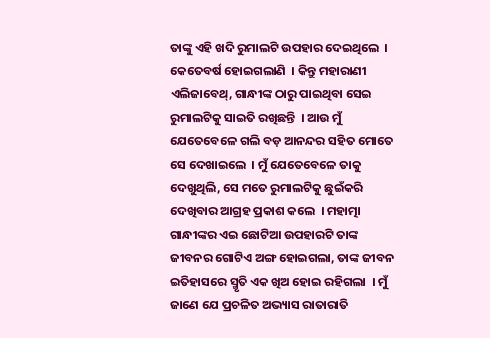ତାଙ୍କୁ ଏହି ଖଦି ରୁମାଲଟି ଉପହାର ଦେଇଥିଲେ  । କେତେବର୍ଷ ହୋଇଗଲାଣି  । କିନ୍ତୁ ମହାରାଣୀ ଏଲିଜାବେଥ୍, ଗାନ୍ଧୀଙ୍କ ଠାରୁ ପାଇଥିବା ସେଇ ରୁମାଲଟିକୁ ସାଇତି ରଖିଛନ୍ତି  । ଆଉ ମୁଁ ଯେତେବେଳେ ଗଲି ବଡ଼ ଆନନ୍ଦର ସହିତ ମୋତେ ସେ ଦେଖାଇଲେ  । ମୁଁ ଯେତେବେଳେ ତାକୁ ଦେଖୁଥିଲି, ସେ ମତେ ରୁମାଲଟିକୁ ଛୁଇଁକରି ଦେଖିବାର ଆଗ୍ରହ ପ୍ରକାଶ କଲେ  । ମହାତ୍ମା ଗାନ୍ଧୀଙ୍କର ଏଇ ଛୋଟିଆ ଉପହାରଟି ତାଙ୍କ ଜୀବନର ଗୋଟିଏ ଅଙ୍ଗ ହୋଇଗଲା, ତାଙ୍କ ଜୀବନ ଇତିହାସରେ ସ୍ମୃତି ଏକ ଖିଅ ହୋଇ ରହିଗଲା  । ମୁଁ ଜାଣେ ଯେ ପ୍ରଚଳିତ ଅଭ୍ୟାସ ରାତାରାତି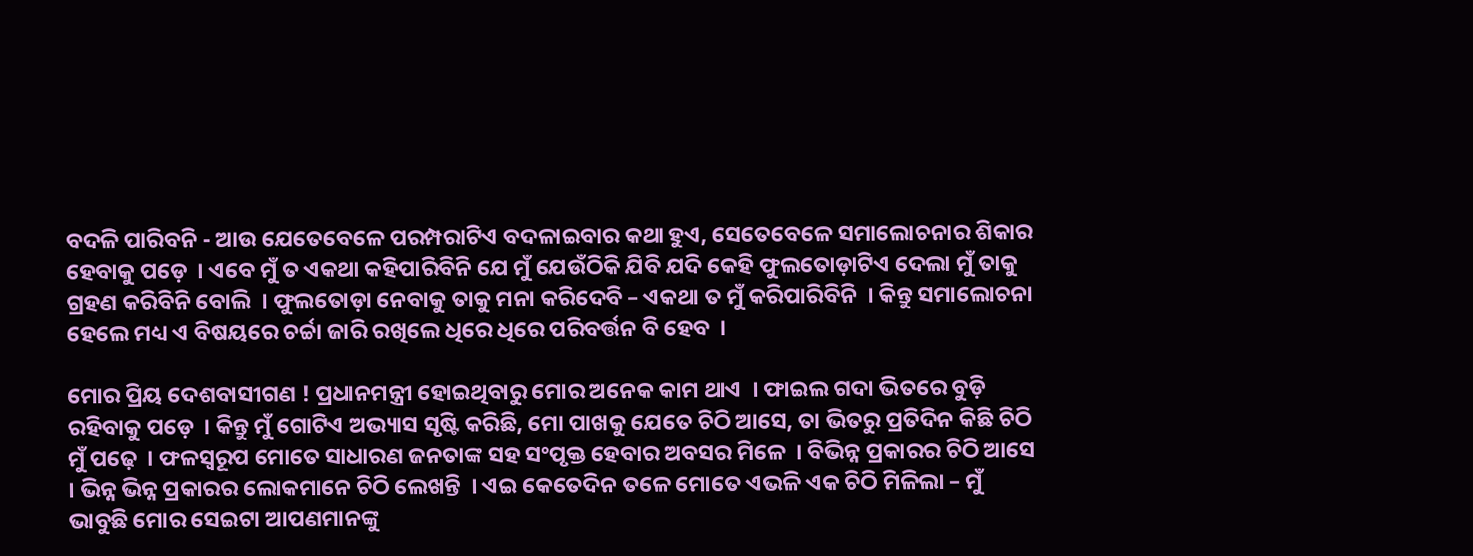ବଦଳି ପାରିବନି - ଆଉ ଯେତେବେଳେ ପରମ୍ପରାଟିଏ ବଦଳାଇବାର କଥା ହୁଏ, ସେତେବେଳେ ସମାଲୋଚନାର ଶିକାର ହେବାକୁ ପଡ଼େ  । ଏବେ ମୁଁ ତ ଏକଥା କହିପାରିବିନି ଯେ ମୁଁ ଯେଉଁଠିକି ଯିବି ଯଦି କେହି ଫୁଲତୋଡ଼ାଟିଏ ଦେଲା ମୁଁ ତାକୁ ଗ୍ରହଣ କରିବିନି ବୋଲି  । ଫୁଲତୋଡ଼ା ନେବାକୁ ତାକୁ ମନା କରିଦେବି – ଏକଥା ତ ମୁଁ କରିପାରିବିନି  । କିନ୍ତୁ ସମାଲୋଚନା ହେଲେ ମଧ୍ୟ ଏ ବିଷୟରେ ଚର୍ଚ୍ଚା ଜାରି ରଖିଲେ ଧିରେ ଧିରେ ପରିବର୍ତ୍ତନ ବି ହେବ  ।

ମୋର ପ୍ରିୟ ଦେଶବାସୀଗଣ ! ପ୍ରଧାନମନ୍ତ୍ରୀ ହୋଇଥିବାରୁ ମୋର ଅନେକ କାମ ଥାଏ  । ଫାଇଲ ଗଦା ଭିତରେ ବୁଡ଼ି ରହିବାକୁ ପଡ଼େ  । କିନ୍ତୁ ମୁଁ ଗୋଟିଏ ଅଭ୍ୟାସ ସୃଷ୍ଟି କରିଛି, ମୋ ପାଖକୁ ଯେତେ ଚିଠି ଆସେ, ତା ଭିତରୁ ପ୍ରତିଦିନ କିଛି ଚିଠି ମୁଁ ପଢ଼େ  । ଫଳସ୍ୱରୂପ ମୋତେ ସାଧାରଣ ଜନତାଙ୍କ ସହ ସଂପୃକ୍ତ ହେବାର ଅବସର ମିଳେ  । ବିଭିନ୍ନ ପ୍ରକାରର ଚିଠି ଆସେ  । ଭିନ୍ନ ଭିନ୍ନ ପ୍ରକାରର ଲୋକମାନେ ଚିଠି ଲେଖନ୍ତି  । ଏଇ କେତେଦିନ ତଳେ ମୋତେ ଏଭଳି ଏକ ଚିଠି ମିଳିଲା – ମୁଁ ଭାବୁଛି ମୋର ସେଇଟା ଆପଣମାନଙ୍କୁ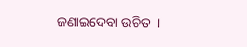ଜଣାଇଦେବା ଉଚିତ  ।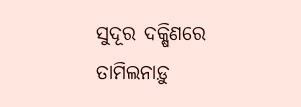ସୁଦୂର ଦକ୍ଷିଣରେ ତାମିଲନାଡ଼ୁ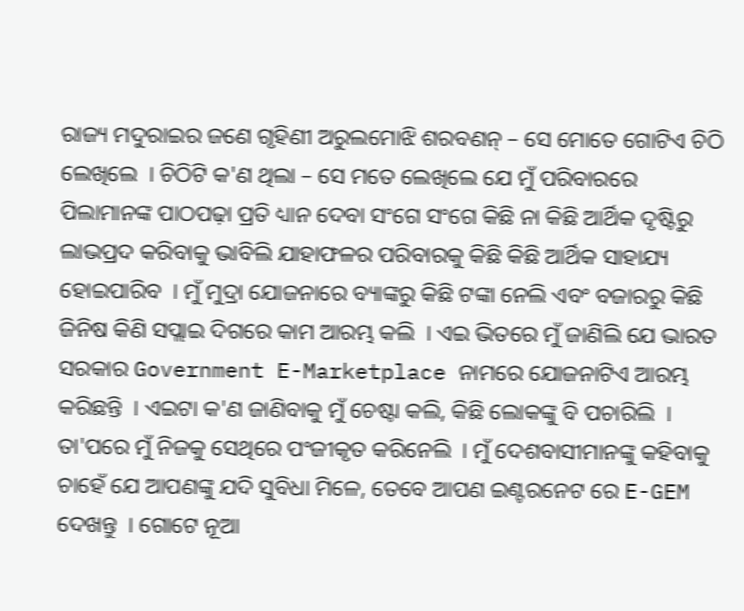ରାଜ୍ୟ ମଦୁରାଇର ଜଣେ ଗୃହିଣୀ ଅରୁଲମୋଝି ଶରବଣନ୍ – ସେ ମୋତେ ଗୋଟିଏ ଚିଠି ଲେଖିଲେ  । ଚିଠିଟି କ'ଣ ଥିଲା – ସେ ମତେ ଲେଖିଲେ ଯେ ମୁଁ ପରିବାରରେ ପିଲାମାନଙ୍କ ପାଠପଢ଼ା ପ୍ରତି ଧ୍ୟାନ ଦେବା ସଂଗେ ସଂଗେ କିଛି ନା କିଛି ଆର୍ଥିକ ଦୃଷ୍ଟିରୁ ଲାଭପ୍ରଦ କରିବାକୁ ଭାବିଲି ଯାହାଫଳର ପରିବାରକୁ କିଛି କିଛି ଆର୍ଥିକ ସାହାଯ୍ୟ ହୋଇପାରିବ  । ମୁଁ ମୁଦ୍ରା ଯୋଜନାରେ ବ୍ୟାଙ୍କରୁ କିଛି ଟଙ୍କା ନେଲି ଏବଂ ବଜାରରୁ କିଛି ଜିନିଷ କିଣି ସପ୍ଲାଇ ଦିଗରେ କାମ ଆରମ୍ଭ କଲି  । ଏଇ ଭିତରେ ମୁଁ ଜାଣିଲି ଯେ ଭାରତ ସରକାର Government E-Marketplace ନାମରେ ଯୋଜନାଟିଏ ଆରମ୍ଭ କରିଛନ୍ତି  । ଏଇଟା କ'ଣ ଜାଣିବାକୁ ମୁଁ ଚେଷ୍ଟା କଲି, କିଛି ଲୋକଙ୍କୁ ବି ପଚାରିଲି  । ତା'ପରେ ମୁଁ ନିଜକୁ ସେଥିରେ ପଂଜୀକୃତ କରିନେଲି  । ମୁଁ ଦେଶବାସୀମାନଙ୍କୁ କହିବାକୁ ଚାହେଁ ଯେ ଆପଣଙ୍କୁ ଯଦି ସୁବିଧା ମିଳେ, ତେବେ ଆପଣ ଇଣ୍ଟରନେଟ ରେ E-GEM ଦେଖନ୍ତୁ  । ଗୋଟେ ନୂଆ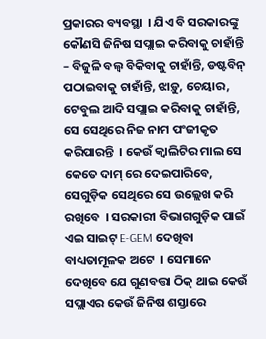ପ୍ରକାରର ବ୍ୟବସ୍ଥା  । ଯିଏ ବି ସରକାରଙ୍କୁ କୌଣସି ଜିନିଷ ସପ୍ଲାଇ କରିବାକୁ ଚାହାଁନ୍ତି – ବିଜୁଳି ବଲ୍ବ ବିକିବାକୁ ଚାହାଁନ୍ତି, ଡଷ୍ଟବିନ୍ ପଠାଇବାକୁ ଚାହାଁନ୍ତି, ଝାଡ଼ୁ, ଚେୟାର, ଟେବୁଲ ଆଦି ସପ୍ଲାଇ କରିବାକୁ ଚାହାଁନ୍ତି, ସେ ସେଥିରେ ନିଜ ନାମ ପଂଜୀକୃତ କରିପାରନ୍ତି  । କେଉଁ କ୍ୱାଲିଟିର ମାଲ ସେ କେତେ ଦାମ୍ ରେ ଦେଇପାରିବେ, ସେଗୁଡ଼ିକ ସେଥିରେ ସେ ଉଲ୍ଲେଖ କରି ରଖିବେ  । ସରକାରୀ ବିଭାଗଗୁଡ଼ିକ ପାଇଁ ଏଇ ସାଇଟ୍ E-GEM ଦେଖିବା ବାଧ୍ୟତାମୂଳକ ଅଟେ  । ସେମାନେ ଦେଖିବେ ଯେ ଗୁଣବତ୍ତା ଠିକ୍ ଥାଇ କେଉଁ ସପ୍ଲାଏର କେଉଁ ଜିନିଷ ଶସ୍ତାରେ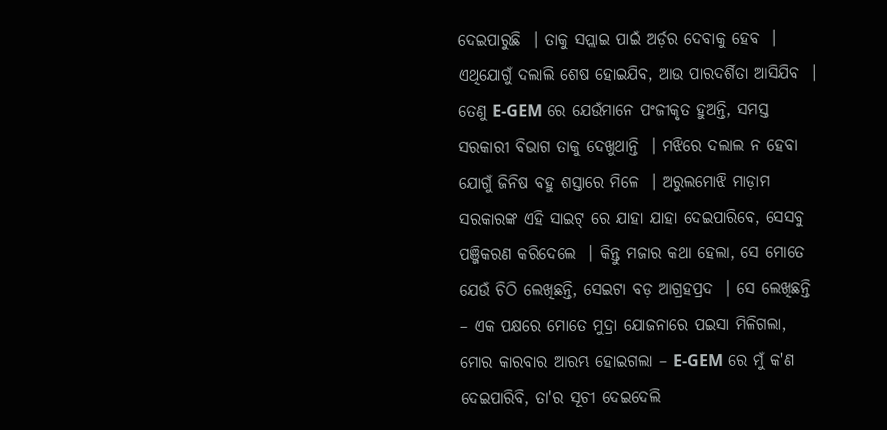ଦେଇପାରୁଛି  । ତାକୁ ସପ୍ଲାଇ ପାଇଁ ଅର୍ଡ଼ର ଦେବାକୁ ହେବ  । ଏଥିଯୋଗୁଁ ଦଲାଲି ଶେଷ ହୋଇଯିବ, ଆଉ ପାରଦର୍ଶିତା ଆସିଯିବ  । ତେଣୁ E-GEM ରେ ଯେଉଁମାନେ ପଂଜୀକୃତ ହୁଅନ୍ତି, ସମସ୍ତ ସରକାରୀ ବିଭାଗ ତାକୁ ଦେଖୁଥାନ୍ତି  । ମଝିରେ ଦଲାଲ ନ ହେବା ଯୋଗୁଁ ଜିନିଷ ବହୁ ଶସ୍ତାରେ ମିଳେ  । ଅରୁଲମୋଝି ମାଡ଼ାମ ସରକାରଙ୍କ ଏହି ସାଇଟ୍ ରେ ଯାହା ଯାହା ଦେଇପାରିବେ, ସେସବୁ ପଞ୍ଜିକରଣ କରିଦେଲେ  । କିନ୍ତୁ ମଜାର କଥା ହେଲା, ସେ ମୋତେ ଯେଉଁ ଚିଠି ଲେଖିଛନ୍ତି, ସେଇଟା ବଡ଼ ଆଗ୍ରହପ୍ରଦ  । ସେ ଲେଖିଛନ୍ତି – ଏକ ପକ୍ଷରେ ମୋତେ ମୁଦ୍ରା ଯୋଜନାରେ ପଇସା ମିଳିଗଲା, ମୋର କାରବାର ଆରମ୍ଭ ହୋଇଗଲା – E-GEM ରେ ମୁଁ କ'ଣ ଦେଇପାରିବି, ତା'ର ସୂଚୀ ଦେଇଦେଲି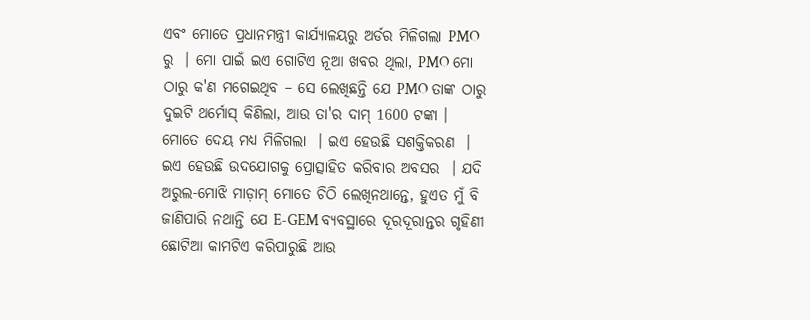ଏବଂ ମୋତେ ପ୍ରଧାନମନ୍ତ୍ରୀ କାର୍ଯ୍ୟାଳୟରୁ ଅର୍ଡର ମିଳିଗଲା PMO ରୁ  । ମୋ ପାଇଁ ଇଏ ଗୋଟିଏ ନୂଆ ଖବର ଥିଲା, PMO ମୋ ଠାରୁ କ'ଣ ମଗେଇଥିବ – ସେ ଲେଖିଛନ୍ତି ଯେ PMO ତାଙ୍କ ଠାରୁ ଦୁଇଟି ଥର୍ମୋସ୍ କିଣିଲା, ଆଉ ତା'ର ଦାମ୍ 1600 ଟଙ୍କା । ମୋତେ ଦେୟ ମଧ୍ୟ ମିଳିଗଲା  । ଇଏ ହେଉଛି ସଶକ୍ତିକରଣ  । ଇଏ ହେଉଛି ଉଦଯୋଗକୁ ପ୍ରୋତ୍ସାହିତ କରିବାର ଅବସର  । ଯଦି ଅରୁଲ-ମୋଝି ମାଡ଼ାମ୍ ମୋତେ ଚିଠି ଲେଖିନଥାନ୍ତେ, ହୁଏତ ମୁଁ ବି ଜାଣିପାରି ନଥାନ୍ତି ଯେ E-GEM ବ୍ୟବସ୍ଥାରେ ଦୂରଦୂରାନ୍ତର ଗୃହିଣୀ ଛୋଟିଆ କାମଟିଏ କରିପାରୁଛି ଆଉ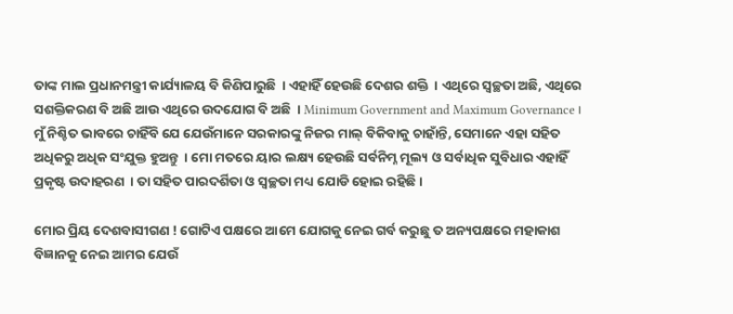ତାଙ୍କ ମାଲ ପ୍ରଧାନମନ୍ତ୍ରୀ କାର୍ଯ୍ୟାଳୟ ବି କିଣିପାରୁଛି  । ଏହାହିଁ ହେଉଛି ଦେଶର ଶକ୍ତି  । ଏଥିରେ ସ୍ଵଚ୍ଛତା ଅଛି, ଏଥିରେ ସଶକ୍ତିକରଣ ବି ଅଛି ଆଉ ଏଥିରେ ଉଦଯୋଗ ବି ଅଛି  । Minimum Government and Maximum Governance । ମୁଁ ନିଶ୍ଚିତ ଭାବରେ ଚାହିଁବି ଯେ ଯେଉଁମାନେ ସରକାରଙ୍କୁ ନିଜର ମାଲ୍ ବିକିବାକୁ ଚାହାଁନ୍ତି, ସେମାନେ ଏହା ସହିତ ଅଧିକରୁ ଅଧିକ ସଂଯୁକ୍ତ ହୁଅନ୍ତୁ  । ମୋ ମତରେ ୟାର ଲକ୍ଷ୍ୟ ହେଉଛି ସର୍ବନିମ୍ନ ମୂଲ୍ୟ ଓ ସର୍ବାଧିକ ସୁବିଧାର ଏହାହିଁ ପ୍ରକୃଷ୍ଟ ଉଦାହରଣ  । ତା ସହିତ ପାରଦର୍ଶିତା ଓ ସ୍ଵଚ୍ଛତା ମଧ୍ୟ ଯୋଡି ହୋଇ ରହିଛି ।

ମୋର ପ୍ରିୟ ଦେଶବାସୀଗଣ ! ଗୋଟିଏ ପକ୍ଷରେ ଆମେ ଯୋଗକୁ ନେଇ ଗର୍ବ କରୁଛୁ ତ ଅନ୍ୟପକ୍ଷରେ ମହାକାଶ ବିଜ୍ଞାନକୁ ନେଇ ଆମର ଯେଉଁ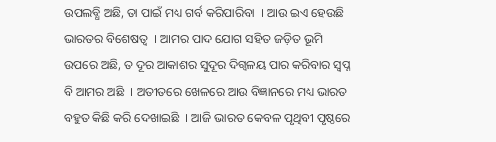ଉପଲବ୍ଧି ଅଛି, ତା ପାଇଁ ମଧ୍ୟ ଗର୍ବ କରିପାରିବା  । ଆଉ ଇଏ ହେଉଛି ଭାରତର ବିଶେଷତ୍ୱ  । ଆମର ପାଦ ଯୋଗ ସହିତ ଜଡ଼ିତ ଭୂମି ଉପରେ ଅଛି, ତ ଦୂର ଆକାଶର ସୁଦୂର ଦିଗ୍ବଳୟ ପାର କରିବାର ସ୍ୱପ୍ନ ବି ଆମର ଅଛି  । ଅତୀତରେ ଖେଳରେ ଆଉ ବିଜ୍ଞାନରେ ମଧ୍ୟ ଭାରତ ବହୁତ କିଛି କରି ଦେଖାଇଛି  । ଆଜି ଭାରତ କେବଳ ପୃଥିବୀ ପୃଷ୍ଠରେ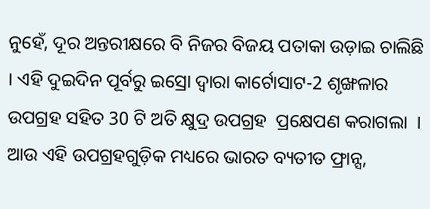ନୁହେଁ, ଦୂର ଅନ୍ତରୀକ୍ଷରେ ବି ନିଜର ବିଜୟ ପତାକା ଉଡ଼ାଇ ଚାଲିଛି  । ଏହି ଦୁଇଦିନ ପୂର୍ବରୁ ଇସ୍ରୋ ଦ୍ୱାରା କାର୍ଟୋସାଟ-2 ଶୃଙ୍ଖଳାର ଉପଗ୍ରହ ସହିତ 30 ଟି ଅତି କ୍ଷୁଦ୍ର ଉପଗ୍ରହ  ପ୍ରକ୍ଷେପଣ କରାଗଲା  । ଆଉ ଏହି ଉପଗ୍ରହଗୁଡ଼ିକ ମଧ୍ୟରେ ଭାରତ ବ୍ୟତୀତ ଫ୍ରାନ୍ସ,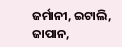ଜର୍ମାନୀ, ଇଟାଲି, ଜାପାନ,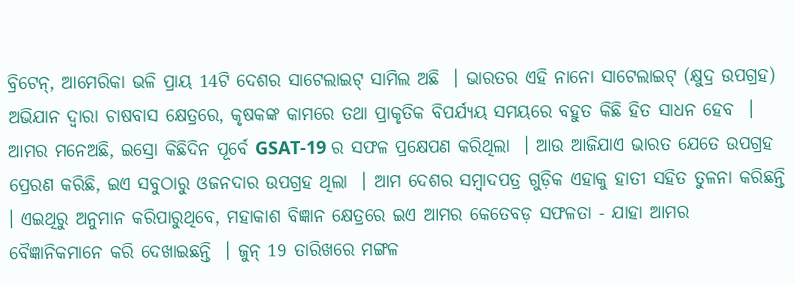ବ୍ରିଟେନ୍, ଆମେରିକା ଭଳି ପ୍ରାୟ 14ଟି ଦେଶର ସାଟେଲାଇଟ୍ ସାମିଲ ଅଛି  । ଭାରତର ଏହି ନାନୋ ସାଟେଲାଇଟ୍ (କ୍ଷୁଦ୍ର ଉପଗ୍ରହ) ଅଭିଯାନ ଦ୍ୱାରା ଚାଷବାସ କ୍ଷେତ୍ରରେ, କୃଷକଙ୍କ କାମରେ ତଥା ପ୍ରାକୃତିକ ବିପର୍ଯ୍ୟୟ ସମୟରେ ବହୁତ କିଛି ହିତ ସାଧନ ହେବ  । ଆମର ମନେଅଛି, ଇସ୍ରୋ କିଛିଦିନ ପୂର୍ବେ GSAT-19 ର ସଫଳ ପ୍ରକ୍ଷେପଣ କରିଥିଲା  । ଆଉ ଆଜିଯାଏ ଭାରତ ଯେତେ ଉପଗ୍ରହ ପ୍ରେରଣ କରିଛି, ଇଏ ସବୁଠାରୁ ଓଜନଦାର ଉପଗ୍ରହ ଥିଲା  । ଆମ ଦେଶର ସମ୍ବାଦପତ୍ର ଗୁଡ଼ିକ ଏହାକୁ ହାତୀ ସହିତ ତୁଳନା କରିଛନ୍ତି  । ଏଇଥିରୁ ଅନୁମାନ କରିପାରୁଥିବେ, ମହାକାଶ ବିଜ୍ଞାନ କ୍ଷେତ୍ରରେ ଇଏ ଆମର କେତେବଡ଼ ସଫଳତା - ଯାହା ଆମର ବୈଜ୍ଞାନିକମାନେ କରି ଦେଖାଇଛନ୍ତି  । ଜୁନ୍ 19 ତାରିଖରେ ମଙ୍ଗଳ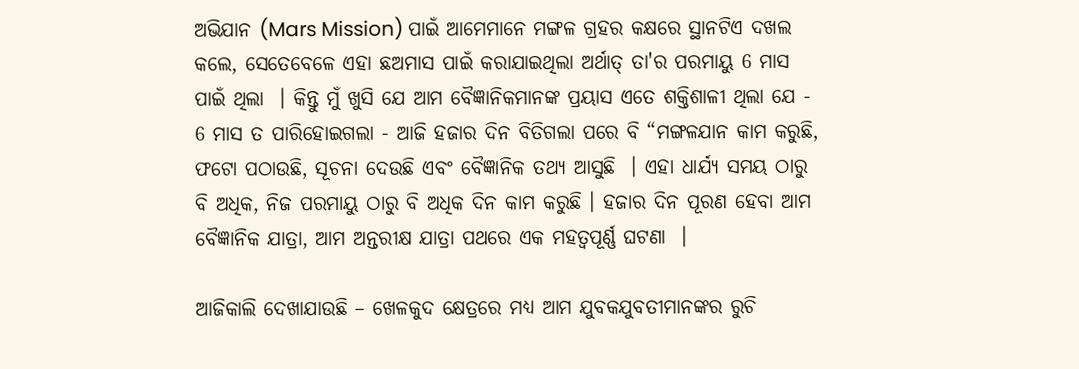ଅଭିଯାନ (Mars Mission) ପାଇଁ ଆମେମାନେ ମଙ୍ଗଳ ଗ୍ରହର କକ୍ଷରେ ସ୍ଥାନଟିଏ ଦଖଲ କଲେ, ସେତେବେଳେ ଏହା ଛଅମାସ ପାଇଁ କରାଯାଇଥିଲା ଅର୍ଥାତ୍ ତା'ର ପରମାୟୁ 6 ମାସ ପାଇଁ ଥିଲା  । କିନ୍ତୁ ମୁଁ ଖୁସି ଯେ ଆମ ବୈଜ୍ଞାନିକମାନଙ୍କ ପ୍ରୟାସ ଏତେ ଶକ୍ତିଶାଳୀ ଥିଲା ଯେ - 6 ମାସ ତ ପାରିହୋଇଗଲା - ଆଜି ହଜାର ଦିନ ବିତିଗଲା ପରେ ବି “ମଙ୍ଗଳଯାନ କାମ କରୁଛି, ଫଟୋ ପଠାଉଛି, ସୂଚନା ଦେଉଛି ଏବଂ ବୈଜ୍ଞାନିକ ତଥ୍ୟ ଆସୁଛି  । ଏହା ଧାର୍ଯ୍ୟ ସମୟ ଠାରୁ ବି ଅଧିକ, ନିଜ ପରମାୟୁ ଠାରୁ ବି ଅଧିକ ଦିନ କାମ କରୁଛି । ହଜାର ଦିନ ପୂରଣ ହେବା ଆମ ବୈଜ୍ଞାନିକ ଯାତ୍ରା, ଆମ ଅନ୍ତରୀକ୍ଷ ଯାତ୍ରା ପଥରେ ଏକ ମହତ୍ୱପୂର୍ଣ୍ଣ ଘଟଣା  ।

ଆଜିକାଲି ଦେଖାଯାଉଛି – ଖେଳକୁଦ କ୍ଷେତ୍ରରେ ମଧ୍ୟ ଆମ ଯୁବକଯୁବତୀମାନଙ୍କର ରୁଚି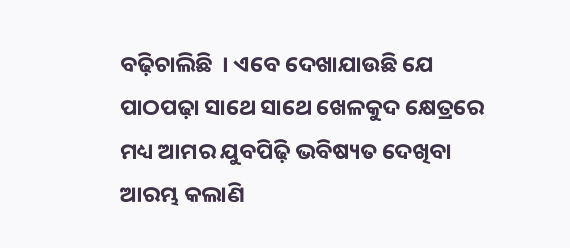ବଢ଼ିଚାଲିଛି  । ଏବେ ଦେଖାଯାଉଛି ଯେ ପାଠପଢ଼ା ସାଥେ ସାଥେ ଖେଳକୁଦ କ୍ଷେତ୍ରରେ ମଧ୍ୟ ଆମର ଯୁବପିଢ଼ି ଭବିଷ୍ୟତ ଦେଖିବା ଆରମ୍ଭ କଲାଣି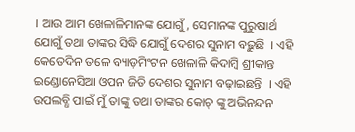। ଆଉ ଆମ ଖେଳାଳିମାନଙ୍କ ଯୋଗୁଁ, ସେମାନଙ୍କ ପୁରୁଷାର୍ଥ ଯୋଗୁଁ ତଥା ତାଙ୍କର ସିଦ୍ଧି ଯୋଗୁଁ ଦେଶର ସୁନାମ ବଢ଼ୁଛି  । ଏହି କେତେଦିନ ତଳେ ବ୍ୟାଡ଼ମିଂଟନ ଖେଳାଳି କିଦାମ୍ବି ଶ୍ରୀକାନ୍ତ ଇଣ୍ଡୋନେସିଆ ଓପନ ଜିତି ଦେଶର ସୁନାମ ବଢ଼ାଇଛନ୍ତି  । ଏହି ଉପଲବ୍ଧି ପାଇଁ ମୁଁ ତାଙ୍କୁ ତଥା ତାଙ୍କର କୋଚ୍ ଙ୍କୁ ଅଭିନନ୍ଦନ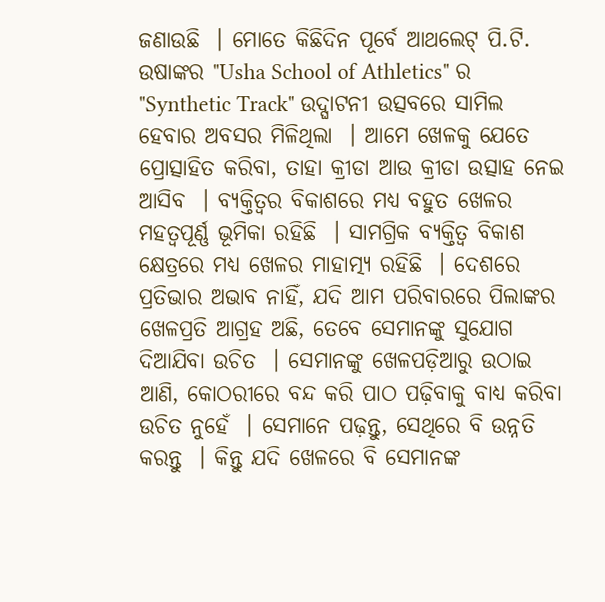ଜଣାଉଛି  । ମୋତେ କିଛିଦିନ ପୂର୍ବେ ଆଥଲେଟ୍ ପି.ଟି. ଉଷାଙ୍କର "Usha School of Athletics" ର "Synthetic Track" ଉଦ୍ଘାଟନୀ ଉତ୍ସବରେ ସାମିଲ ହେବାର ଅବସର ମିଳିଥିଲା  । ଆମେ ଖେଳକୁ ଯେତେ ପ୍ରୋତ୍ସାହିତ କରିବା, ତାହା କ୍ରୀଡା ଆଉ କ୍ରୀଡା ଉତ୍ସାହ ନେଇ ଆସିବ  । ବ୍ୟକ୍ତିତ୍ୱର ବିକାଶରେ ମଧ୍ୟ ବହୁତ ଖେଳର ମହତ୍ୱପୂର୍ଣ୍ଣ ଭୂମିକା ରହିଛି  । ସାମଗ୍ରିକ ବ୍ୟକ୍ତିତ୍ୱ ବିକାଶ କ୍ଷେତ୍ରରେ ମଧ୍ୟ ଖେଳର ମାହାତ୍ମ୍ୟ ରହିଛି  । ଦେଶରେ ପ୍ରତିଭାର ଅଭାବ ନାହିଁ, ଯଦି ଆମ ପରିବାରରେ ପିଲାଙ୍କର ଖେଳପ୍ରତି ଆଗ୍ରହ ଅଛି, ତେବେ ସେମାନଙ୍କୁ ସୁଯୋଗ ଦିଆଯିବା ଉଚିତ  । ସେମାନଙ୍କୁ ଖେଳପଡ଼ିଆରୁ ଉଠାଇ ଆଣି, କୋଠରୀରେ ବନ୍ଦ କରି ପାଠ ପଢ଼ିବାକୁ ବାଧ୍ୟ କରିବା ଉଚିତ ନୁହେଁ  । ସେମାନେ ପଢ଼ନ୍ତୁ, ସେଥିରେ ବି ଉନ୍ନତି କରନ୍ତୁ  । କିନ୍ତୁ ଯଦି ଖେଳରେ ବି ସେମାନଙ୍କ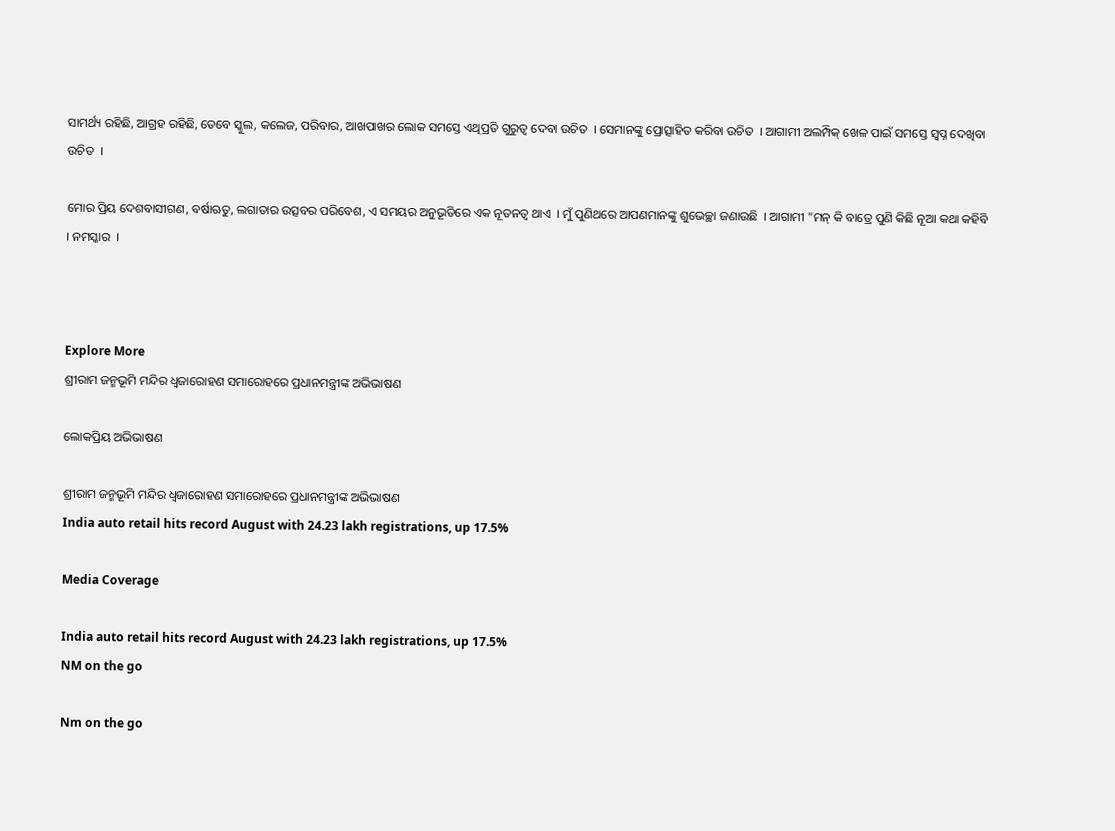ସାମର୍ଥ୍ୟ ରହିଛି, ଆଗ୍ରହ ରହିଛି, ତେବେ ସ୍କୁଲ, କଲେଜ, ପରିବାର, ଆଖପାଖର ଲୋକ ସମସ୍ତେ ଏଥିପ୍ରତି ଗୁରୁତ୍ୱ ଦେବା ଉଚିତ  । ସେମାନଙ୍କୁ ପ୍ରୋତ୍ସାହିତ କରିବା ଉଚିତ  । ଆଗାମୀ ଅଲମ୍ପିକ୍ ଖେଳ ପାଇଁ ସମସ୍ତେ ସ୍ୱପ୍ନ ଦେଖିବା ଉଚିତ  ।

ମୋର ପ୍ରିୟ ଦେଶବାସୀଗଣ, ବର୍ଷାଋତୁ, ଲଗାତାର ଉତ୍ସବର ପରିବେଶ, ଏ ସମୟର ଅନୁଭୂତିରେ ଏକ ନୂତନତ୍ୱ ଥାଏ  । ମୁଁ ପୁଣିଥରେ ଆପଣମାନଙ୍କୁ ଶୁଭେଚ୍ଛା ଜଣାଉଛି  । ଆଗାମୀ "ମନ୍ କି ବାତ୍ରେ ପୁଣି କିଛି ନୂଆ କଥା କହିବି  । ନମସ୍କାର  ।



Explore More
ଶ୍ରୀରାମ ଜନ୍ମଭୂମି ମନ୍ଦିର ଧ୍ଵଜାରୋହଣ ସମାରୋହରେ ପ୍ରଧାନମନ୍ତ୍ରୀଙ୍କ ଅଭିଭାଷଣ

ଲୋକପ୍ରିୟ ଅଭିଭାଷଣ

ଶ୍ରୀରାମ ଜନ୍ମଭୂମି ମନ୍ଦିର ଧ୍ଵଜାରୋହଣ ସମାରୋହରେ ପ୍ରଧାନମନ୍ତ୍ରୀଙ୍କ ଅଭିଭାଷଣ
India auto retail hits record August with 24.23 lakh registrations, up 17.5%

Media Coverage

India auto retail hits record August with 24.23 lakh registrations, up 17.5%
NM on the go

Nm on the go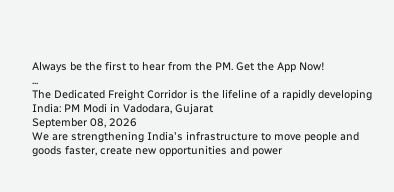Always be the first to hear from the PM. Get the App Now!
...
The Dedicated Freight Corridor is the lifeline of a rapidly developing India: PM Modi in Vadodara, Gujarat
September 08, 2026
We are strengthening India's infrastructure to move people and goods faster, create new opportunities and power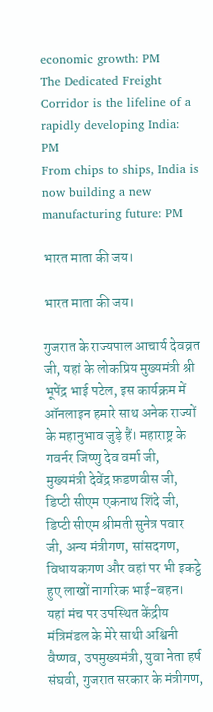economic growth: PM
The Dedicated Freight Corridor is the lifeline of a rapidly developing India: PM
From chips to ships, India is now building a new manufacturing future: PM

भारत माता की जय।

भारत माता की जय।

गुजरात के राज्यपाल आचार्य देवव्रत जी, यहां के लोकप्रिय मुख्यमंत्री श्री भूपेंद्र भाई पटेल, इस कार्यक्रम में ऑनलाइन हमारे साथ अनेक राज्यों के महानुभाव जुड़े हैं। महाराष्ट्र के गवर्नर जिष्णु देव वर्मा जी, मुख्यमंत्री देवेंद्र फ़डणवीस जी, डिप्टी सीएम एकनाथ शिंदे जी, डिप्टी सीएम श्रीमती सुनेत्र पवार जी, अन्य मंत्रीगण, सांसदगण, विधायकगण और वहां पर भी इकट्ठे हुए लाखों नागरिक भाई-बहन। यहां मंच पर उपस्थित केंद्रीय मंत्रिमंडल के मेरे साथी अश्विनी वैष्णव, उपमुख्यमंत्री, युवा नेता हर्ष संघवी, गुजरात सरकार के मंत्रीगण,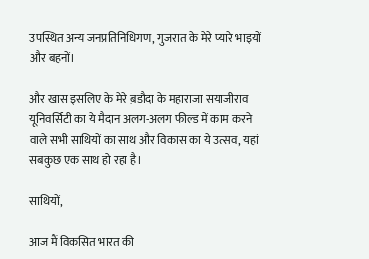उपस्थित अन्य जनप्रतिनिधिगण, गुजरात के मेरे प्यारे भाइयों और बहनों।

और खास इसलिए के मेरे ब़डौदा के महाराजा सयाजीराव यूनिवर्सिटी का ये मैदान अलग-अलग फील्ड में काम करने वाले सभी साथियों का साथ और विकास का ये उत्सव, यहां सबकुछ एक साथ हो रहा है।

साथियों,

आज मैं विकसित भारत की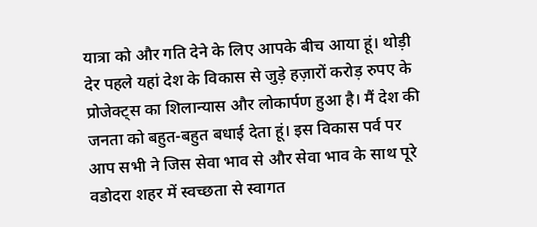यात्रा को और गति देने के लिए आपके बीच आया हूं। थोड़ी देर पहले यहां देश के विकास से जुड़े हज़ारों करोड़ रुपए के प्रोजेक्ट्स का शिलान्यास और लोकार्पण हुआ है। मैं देश की जनता को बहुत-बहुत बधाई देता हूं। इस विकास पर्व पर आप सभी ने जिस सेवा भाव से और सेवा भाव के साथ पूरे वडोदरा शहर में स्वच्छता से स्वागत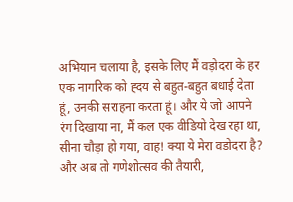अभियान चलाया है, इसके लिए मैं वड़ोदरा के हर एक नागरिक को ह्दय से बहुत-बहुत बधाई देता हूं, उनकी सराहना करता हूं। और ये जो आपने रंग दिखाया ना, मैं कल एक वीडियो देख रहा था, सीना चौड़ा हो गया, वाह! क्या ये मेरा वडोदरा है? और अब तो गणेशोत्सव की तैयारी,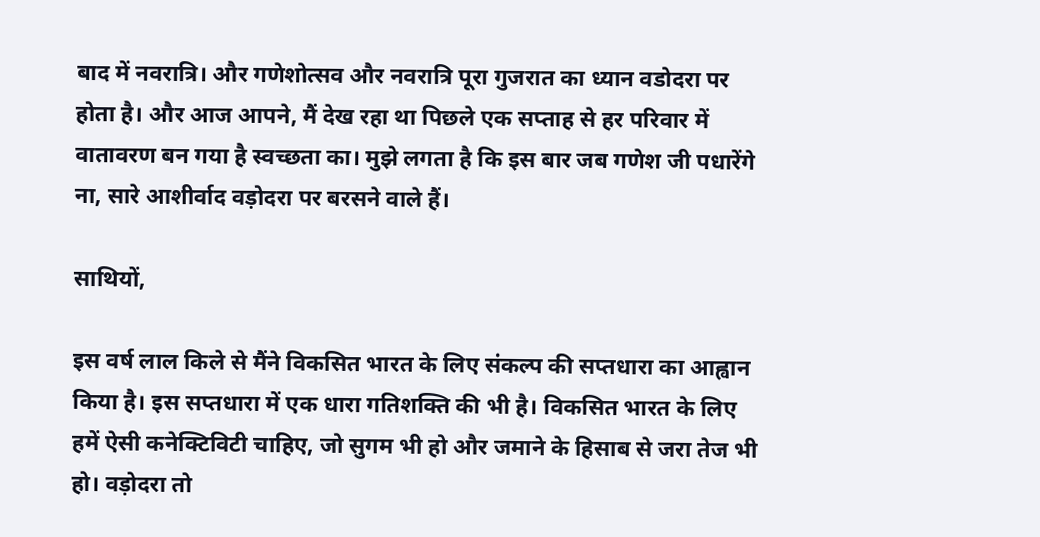बाद में नवरात्रि। और गणेशोत्सव और नवरात्रि पूरा गुजरात का ध्यान वडोदरा पर होता है। और आज आपने, मैं देख रहा था पिछले एक सप्ताह से हर परिवार में वातावरण बन गया है स्वच्छता का। मुझे लगता है कि इस बार जब गणेश जी पधारेंगे ना, सारे आशीर्वाद वड़ोदरा पर बरसने वाले हैं।

साथियों,

इस वर्ष लाल किले से मैंने विकसित भारत के लिए संकल्प की सप्तधारा का आह्वान किया है। इस सप्तधारा में एक धारा गतिशक्ति की भी है। विकसित भारत के लिए हमें ऐसी कनेक्टिविटी चाहिए, जो सुगम भी हो और जमाने के हिसाब से जरा तेज भी हो। वड़ोदरा तो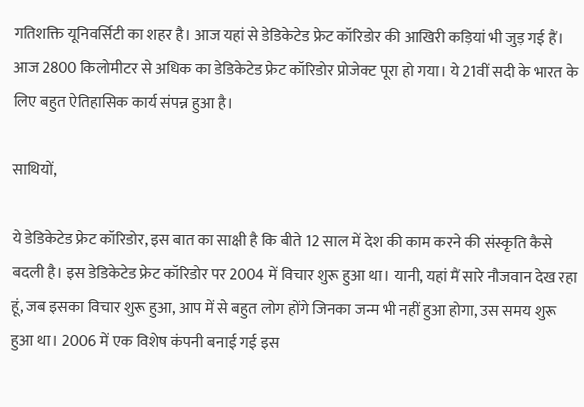गतिशक्ति यूनिवर्सिटी का शहर है। आज यहां से डेडिकेटेड फ्रेट कॉरिडोर की आखिरी कड़ियां भी जुड़ गई हैं। आज 2800 किलोमीटर से अधिक का डेडिकेटेड फ्रेट कॉरिडोर प्रोजेक्ट पूरा हो गया। ये 21वीं सदी के भारत के लिए बहुत ऐतिहासिक कार्य संपन्न हुआ है।

साथियों,

ये डेडिकेटेड फ्रेट कॉरिडोर, इस बात का साक्षी है कि बीते 12 साल में देश की काम करने की संस्कृति कैसे बदली है। इस डेडिकेटेड फ्रेट कॉरिडोर पर 2004 में विचार शुरू हुआ था। यानी, यहां मैं सारे नौजवान देख रहा हूं, जब इसका विचार शुरू हुआ, आप में से बहुत लोग होंगे जिनका जन्म भी नहीं हुआ होगा, उस समय शुरू हुआ था। 2006 में एक विशेष कंपनी बनाई गई इस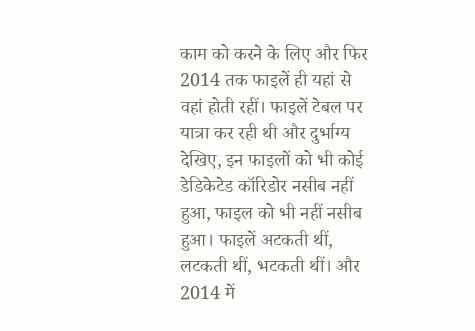काम को करने के लिए और फिर 2014 तक फाइलें ही यहां से वहां होती रहीं। फाइलें टेबल पर यात्रा कर रही थी और दुर्भाग्य देखिए, इन फाइलों को भी कोई डेडिकेटेड कॉरिडोर नसीब नहीं हुआ, फाइल को भी नहीं नसीब हुआ। फाइलें अटकती थीं, लटकती थीं, भटकती थीं। और 2014 में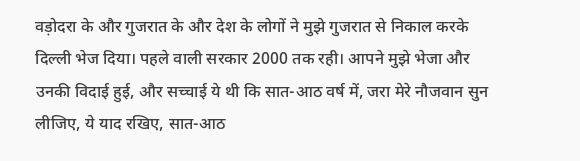वड़ोदरा के और गुजरात के और देश के लोगों ने मुझे गुजरात से निकाल करके दिल्ली भेज दिया। पहले वाली सरकार 2000 तक रही। आपने मुझे भेजा और उनकी विदाई हुई, और सच्चाई ये थी कि सात-आठ वर्ष में, जरा मेरे नौजवान सुन लीजिए, ये याद रखिए, सात-आठ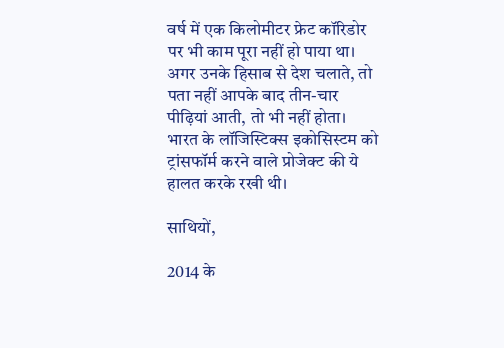वर्ष में एक किलोमीटर फ्रेट कॉरिडोर पर भी काम पूरा नहीं हो पाया था। अगर उनके हिसाब से देश चलाते, तो पता नहीं आपके बाद तीन-चार पीढ़ियां आती, तो भी नहीं होता। भारत के लॉजिस्टिक्स इकोसिस्टम को ट्रांसफॉर्म करने वाले प्रोजेक्ट की ये हालत करके रखी थी।

साथियों,

2014 के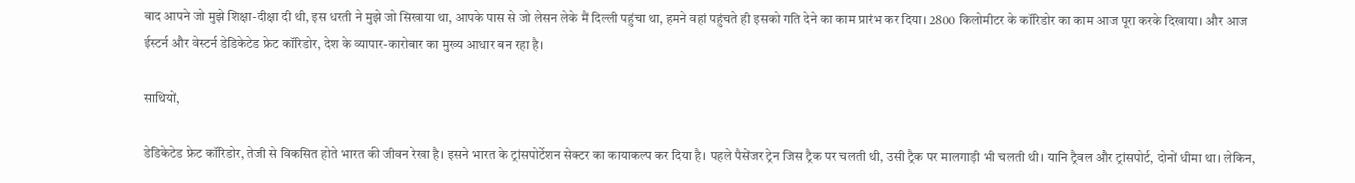बाद आपने जो मुझे शिक्षा-दीक्षा दी थी, इस धरती ने मुझे जो सिखाया था, आपके पास से जो लेसन लेके मैं दिल्ली पहुंचा था, हमने वहां पहुंचते ही इसको गति देने का काम प्रारंभ कर दिया। 2800 किलोमीटर के कॉरिडोर का काम आज पूरा करके दिखाया। और आज ईस्टर्न और वेस्टर्न डेडिकेटेड फ्रेट कॉरिडोर, देश के व्यापार-कारोबार का मुख्य आधार बन रहा है।

साथियों,

डेडिकेटेड फ्रेट कॉरिडोर, तेजी से विकसित होते भारत की जीवन रेखा है। इसने भारत के ट्रांसपोर्टेशन सेक्टर का कायाकल्प कर दिया है। पहले पैसेंजर ट्रेन जिस ट्रैक पर चलती थी, उसी ट्रैक पर मालगाड़ी भी चलती थी। यानि ट्रैवल और ट्रांसपोर्ट, दोनों धीमा था। लेकिन,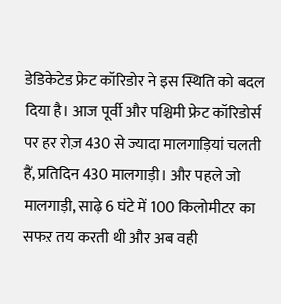डेडिकेटेड फ्रेट कॉरिडोर ने इस स्थिति को बदल दिया है। आज पूर्वी और पश्चिमी फ्रेट कॉरिडोर्स पर हर रोज़ 430 से ज्यादा मालगाड़ियां चलती हैं, प्रतिदिन 430 मालगाड़ी। और पहले जो मालगाड़ी, साढ़े 6 घंटे में 100 किलोमीटर का सफऱ तय करती थी और अब वही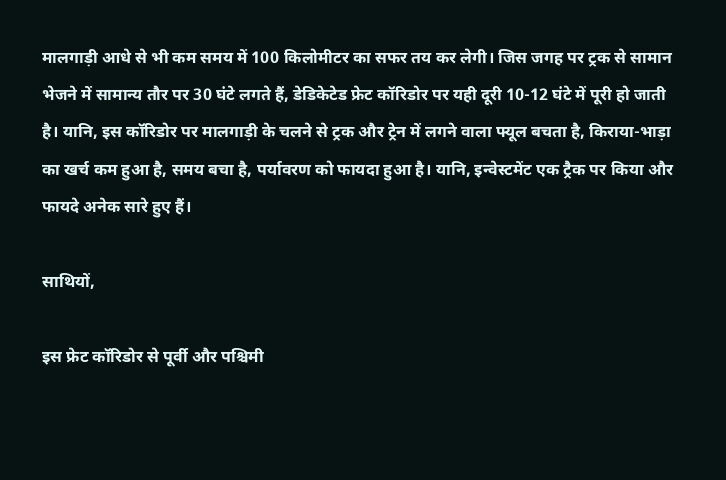मालगाड़ी आधे से भी कम समय में 100 किलोमीटर का सफर तय कर लेगी। जिस जगह पर ट्रक से सामान भेजने में सामान्य तौर पर 30 घंटे लगते हैं, डेडिकेटेड फ्रेट कॉरिडोर पर यही दूरी 10-12 घंटे में पूरी हो जाती है। यानि, इस कॉरिडोर पर मालगाड़ी के चलने से ट्रक और ट्रेन में लगने वाला फ्यूल बचता है, किराया-भाड़ा का खर्च कम हुआ है, समय बचा है, पर्यावरण को फायदा हुआ है। यानि, इन्वेस्टमेंट एक ट्रैक पर किया और फायदे अनेक सारे हुए हैं।

साथियों,

इस फ्रेट कॉरिडोर से पूर्वी और पश्चिमी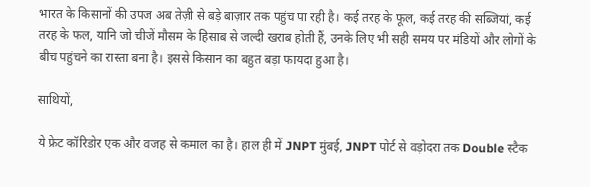भारत के किसानों की उपज अब तेज़ी से बड़े बाज़ार तक पहुंच पा रही है। कई तरह के फूल, कई तरह की सब्जियां, कई तरह के फल, यानि जो चीजें मौसम के हिसाब से जल्दी खराब होती हैं, उनके लिए भी सही समय पर मंडियों और लोगों के बीच पहुंचने का रास्ता बना है। इससे किसान का बहुत बड़ा फायदा हुआ है।

साथियों,

ये फ्रेट कॉरिडोर एक और वजह से कमाल का है। हाल ही में JNPT मुंबई, JNPT पोर्ट से वड़ोदरा तक Double स्टैक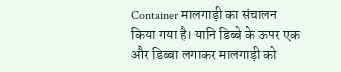Container मालगाड़ी का संचालन किया गया है। यानि डिब्बे के ऊपर एक और डिब्बा लगाकर मालगाड़ी को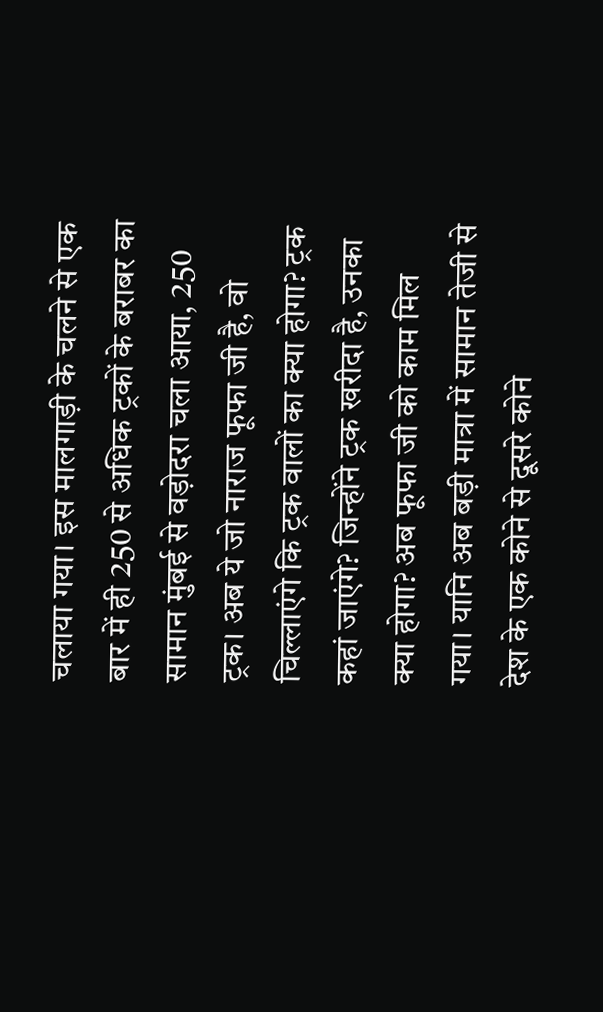चलाया गया। इस मालगाड़ी के चलने से एक बार में ही 250 से अधिक ट्रकों के बराबर का सामान मुंबई से वड़ोदरा चला आया, 250 ट्रक। अब ये जो नाराज फूफा जी है, वो चिल्लाएंगे कि ट्रक वालों का क्या होगा? ट्रक कहां जाएंगे? जिन्होंने ट्रक खरीदा है, उनका क्या होगा? अब फूफा जी को काम मिल गया। यानि अब बड़ी मात्रा में सामान तेजी से देश के एक कोने से दूसरे कोने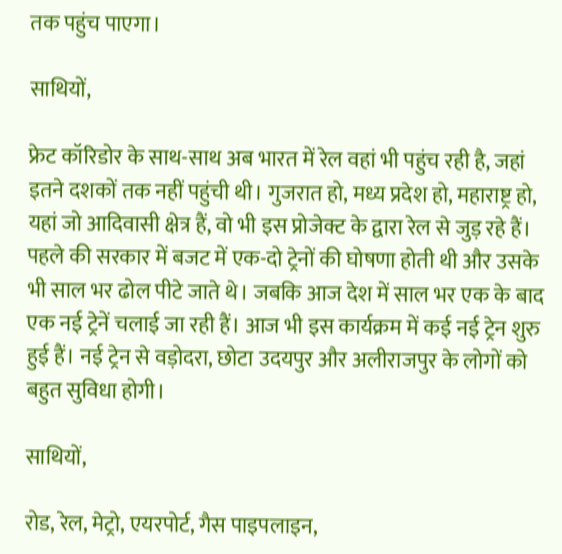तक पहुंच पाएगा।

साथियों,

फ्रेट कॉरिडोर के साथ-साथ अब भारत में रेल वहां भी पहुंच रही है, जहां इतने दशकों तक नहीं पहुंची थी। गुजरात हो, मध्य प्रदेश हो, महाराष्ट्र हो, यहां जो आदिवासी क्षेत्र हैं, वो भी इस प्रोजेक्ट के द्वारा रेल से जुड़ रहे हैं। पहले की सरकार में बजट में एक-दो ट्रेनों की घोषणा होती थी और उसके भी साल भर ढोल पीटे जाते थे। जबकि आज देश में साल भर एक के बाद एक नई ट्रेनें चलाई जा रही हैं। आज भी इस कार्यक्रम में कई नई ट्रेन शुरु हुई हैं। नई ट्रेन से वड़ोदरा, छोटा उदयपुर और अलीराजपुर के लोगों को बहुत सुविधा होगी।

साथियों,

रोड, रेल, मेट्रो, एयरपोर्ट, गैस पाइपलाइन,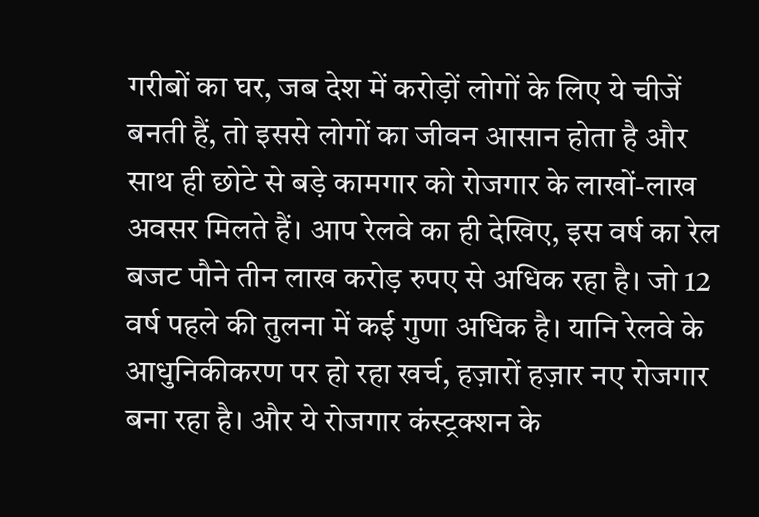गरीबों का घर, जब देश में करोड़ों लोगों के लिए ये चीजें बनती हैं, तो इससे लोगों का जीवन आसान होता है और साथ ही छोटे से बड़े कामगार को रोजगार के लाखों-लाख अवसर मिलते हैं। आप रेलवे का ही देखिए, इस वर्ष का रेल बजट पौने तीन लाख करोड़ रुपए से अधिक रहा है। जो 12 वर्ष पहले की तुलना में कई गुणा अधिक है। यानि रेलवे के आधुनिकीकरण पर हो रहा खर्च, हज़ारों हज़ार नए रोजगार बना रहा है। और ये रोजगार कंस्ट्रक्शन के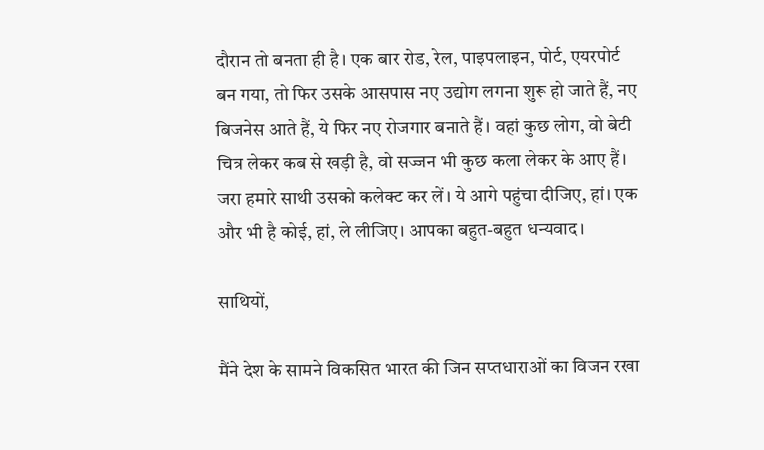दौरान तो बनता ही है। एक बार रोड, रेल, पाइपलाइन, पोर्ट, एयरपोर्ट बन गया, तो फिर उसके आसपास नए उद्योग लगना शुरू हो जाते हैं, नए बिजनेस आते हैं, ये फिर नए रोजगार बनाते हैं। वहां कुछ लोग, वो बेटी चित्र लेकर कब से खड़ी है, वो सज्जन भी कुछ कला लेकर के आए हैं। जरा हमारे साथी उसको कलेक्ट कर लें। ये आगे पहुंचा दीजिए, हां। एक और भी है कोई, हां, ले लीजिए। आपका बहुत-बहुत धन्यवाद।

साथियों,

मैंने देश के सामने विकसित भारत की जिन सप्तधाराओं का विजन रखा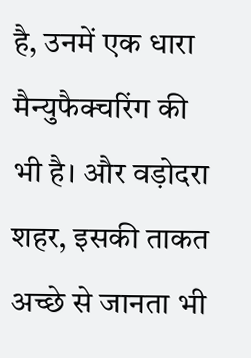है, उनमें एक धारा मैन्युफैक्चरिंग की भी है। और वड़ोदरा शहर, इसकी ताकत अच्छे से जानता भी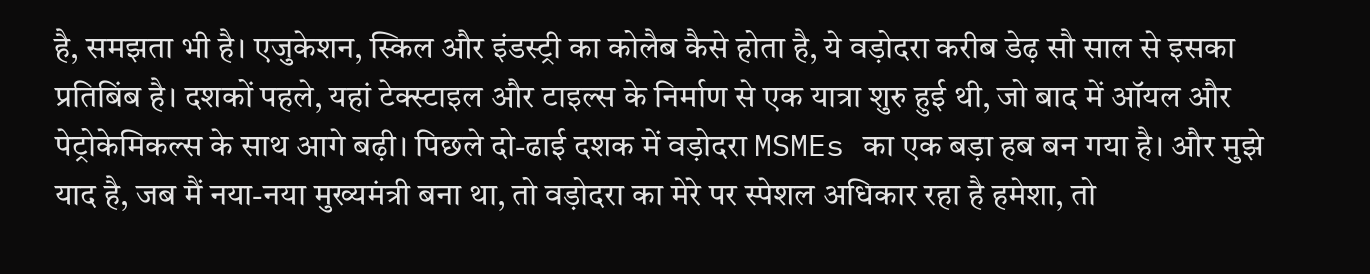है, समझता भी है। एजुकेशन, स्किल और इंडस्ट्री का कोलैब कैसे होता है, ये वड़ोदरा करीब डेढ़ सौ साल से इसका प्रतिबिंब है। दशकों पहले, यहां टेक्स्टाइल और टाइल्स के निर्माण से एक यात्रा शुरु हुई थी, जो बाद में ऑयल और पेट्रोकेमिकल्स के साथ आगे बढ़ी। पिछले दो-ढाई दशक में वड़ोदरा MSMEs का एक बड़ा हब बन गया है। और मुझे याद है, जब मैं नया-नया मुख्यमंत्री बना था, तो वड़ोदरा का मेरे पर स्पेशल अधिकार रहा है हमेशा, तो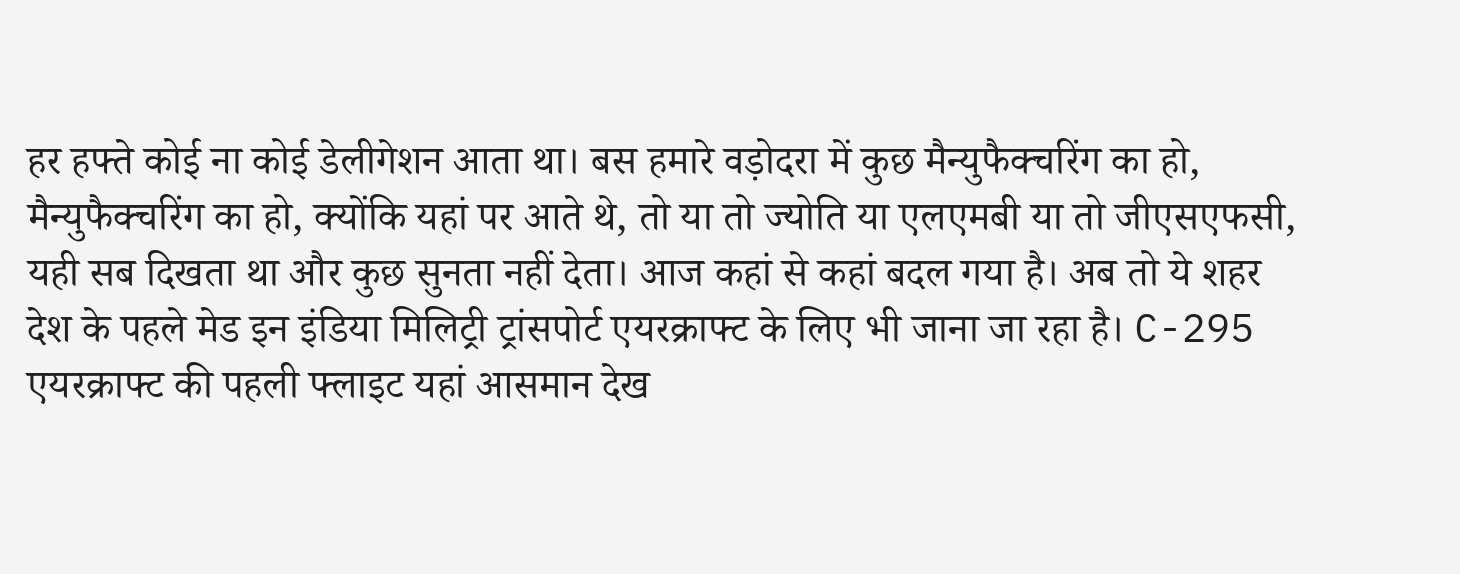हर हफ्ते कोई ना कोई डेलीगेशन आता था। बस हमारे वड़ोदरा में कुछ मैन्युफैक्चरिंग का हो, मैन्युफैक्चरिंग का हो, क्योंकि यहां पर आते थे, तो या तो ज्योति या एलएमबी या तो जीएसएफसी, यही सब दिखता था और कुछ सुनता नहीं देता। आज कहां से कहां बदल गया है। अब तो ये शहर देश के पहले मेड इन इंडिया मिलिट्री ट्रांसपोर्ट एयरक्राफ्ट के लिए भी जाना जा रहा है। C-295 एयरक्राफ्ट की पहली फ्लाइट यहां आसमान देख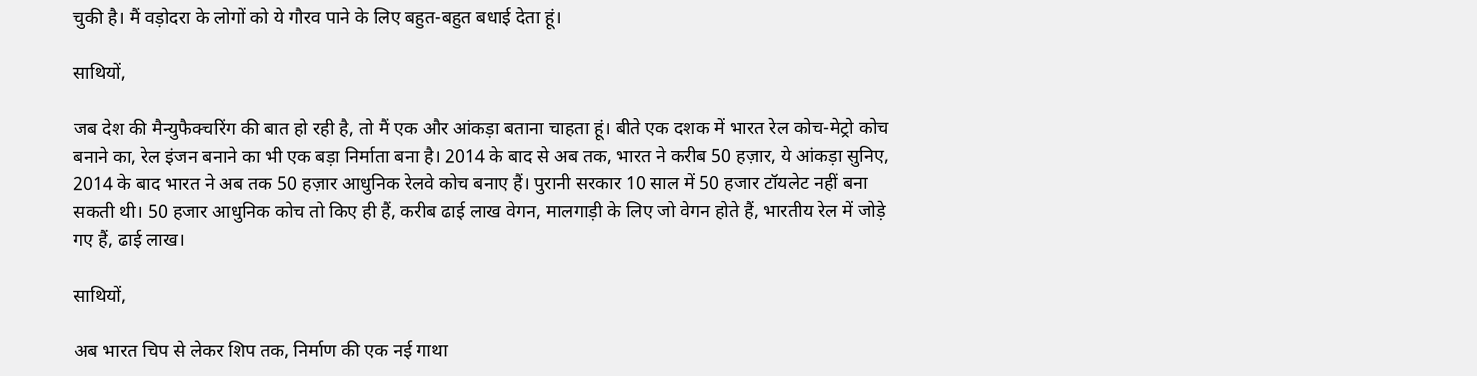चुकी है। मैं वड़ोदरा के लोगों को ये गौरव पाने के लिए बहुत-बहुत बधाई देता हूं।

साथियों,

जब देश की मैन्युफैक्चरिंग की बात हो रही है, तो मैं एक और आंकड़ा बताना चाहता हूं। बीते एक दशक में भारत रेल कोच-मेट्रो कोच बनाने का, रेल इंजन बनाने का भी एक बड़ा निर्माता बना है। 2014 के बाद से अब तक, भारत ने करीब 50 हज़ार, ये आंकड़ा सुनिए, 2014 के बाद भारत ने अब तक 50 हज़ार आधुनिक रेलवे कोच बनाए हैं। पुरानी सरकार 10 साल में 50 हजार टॉयलेट नहीं बना सकती थी। 50 हजार आधुनिक कोच तो किए ही हैं, करीब ढाई लाख वेगन, मालगाड़ी के लिए जो वेगन होते हैं, भारतीय रेल में जोड़े गए हैं, ढाई लाख।

साथियों,

अब भारत चिप से लेकर शिप तक, निर्माण की एक नई गाथा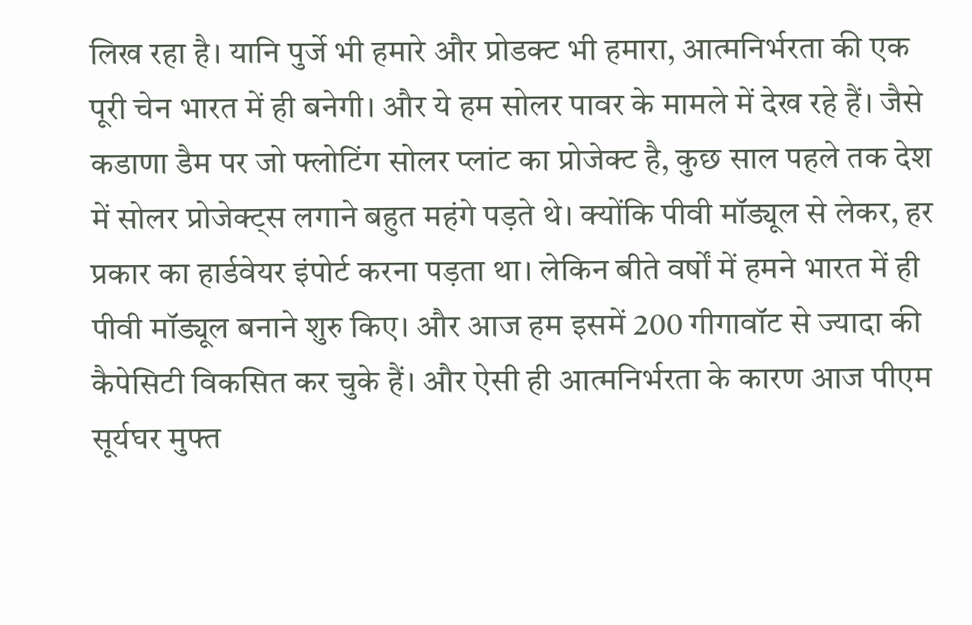लिख रहा है। यानि पुर्जे भी हमारे और प्रोडक्ट भी हमारा, आत्मनिर्भरता की एक पूरी चेन भारत में ही बनेगी। और ये हम सोलर पावर के मामले में देख रहे हैं। जैसे कडाणा डैम पर जो फ्लोटिंग सोलर प्लांट का प्रोजेक्ट है, कुछ साल पहले तक देश में सोलर प्रोजेक्ट्स लगाने बहुत महंगे पड़ते थे। क्योंकि पीवी मॉड्यूल से लेकर, हर प्रकार का हार्डवेयर इंपोर्ट करना पड़ता था। लेकिन बीते वर्षों में हमने भारत में ही पीवी मॉड्यूल बनाने शुरु किए। और आज हम इसमें 200 गीगावॉट से ज्यादा की कैपेसिटी विकसित कर चुके हैं। और ऐसी ही आत्मनिर्भरता के कारण आज पीएम सूर्यघर मुफ्त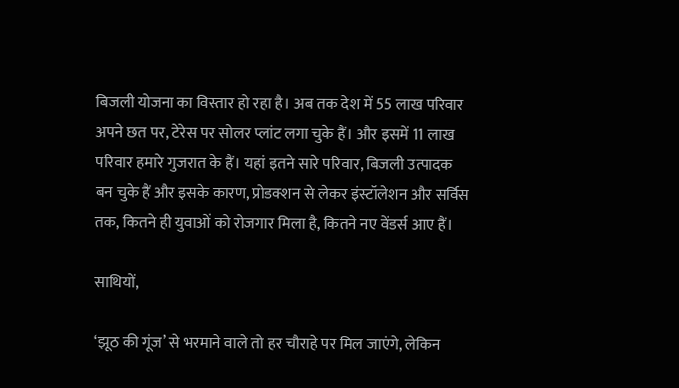बिजली योजना का विस्तार हो रहा है। अब तक देश में 55 लाख परिवार अपने छत पर, टेरेस पर सोलर प्लांट लगा चुके हैं। और इसमें 11 लाख परिवार हमारे गुजरात के हैं। यहां इतने सारे परिवार, बिजली उत्पादक बन चुके हैं और इसके कारण, प्रोडक्शन से लेकर इंस्टॉलेशन और सर्विस तक, कितने ही युवाओं को रोजगार मिला है, कितने नए वेंडर्स आए हैं।

साथियों,

‘झूठ की गूंज’ से भरमाने वाले तो हर चौराहे पर मिल जाएंगे, लेकिन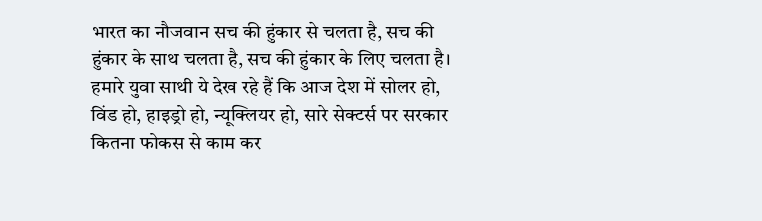भारत का नौजवान सच की हुंकार से चलता है, सच की हुंकार के साथ चलता है, सच की हुंकार के लिए चलता है। हमारे युवा साथी ये देख रहे हैं कि आज देश में सोलर हो, विंड हो, हाइड्रो हो, न्यूक्लियर हो, सारे सेक्टर्स पर सरकार कितना फोकस से काम कर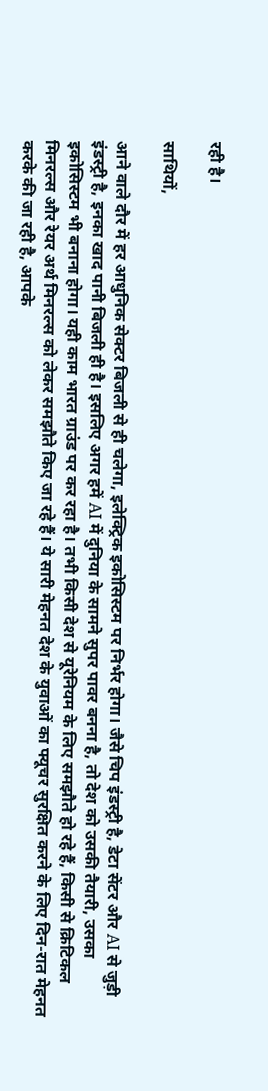रही है।

साथियों,

आने वाले दौर में हर आधुनिक सेक्टर बिजली से ही चलेगा, इलेक्ट्रिक इकोसिस्टम पर निर्भर होगा। जैसे चिप इंडस्ट्री है, डेटा सेंटर और AI से जुड़ी इंडस्ट्री है, इनका खाद पानी बिजली ही है। इसलिए अगर हमें AI में दुनिया के सामने सुपर पावर बनना है, तो देश को उसकी तैयारी, उसका इकोसिस्टम भी बनाना होगा। यही काम भारत ग्राउंड पर कर रहा है। तभी किसी देश से यूरेनियम के लिए समझौते हो रहे हैं, किसी से क्रिटिकल मिनरल्स और रेयर अर्थ मिनरल्स को लेकर समझौते किए जा रहे हैं। ये सारी मेहनत देश के युवाओं का फ्यूचर सुरक्षित करने के लिए दिन-रात मेहनत करके की जा रही है, आपके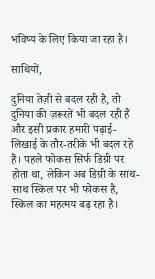भविष्य के लिए किया जा रहा है।

साथियों,

दुनिया तेज़ी से बदल रही है, तो दुनिया की ज़रूरतें भी बदल रही हैं और इसी प्रकार हमारी पढ़ाई-लिखाई के तौर-तरीके भी बदल रहे हैं। पहले फोकस सिर्फ डिग्री पर होता था, लेकिन अब डिग्री के साथ-साथ स्किल पर भी फोकस है, स्किल का महत्मय बढ़ रहा है।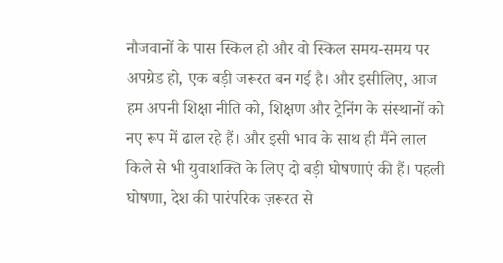नौजवानों के पास स्किल हो और वो स्किल समय-समय पर अपग्रेड हो, एक बड़ी जरूरत बन गई है। और इसीलिए, आज हम अपनी शिक्षा नीति को, शिक्षण और ट्रेनिंग के संस्थानों को नए रूप में ढाल रहे हैं। और इसी भाव के साथ ही मैंने लाल किले से भी युवाशक्ति के लिए दो बड़ी घोषणाएं की हैं। पहली घोषणा, देश की पारंपरिक ज़रूरत से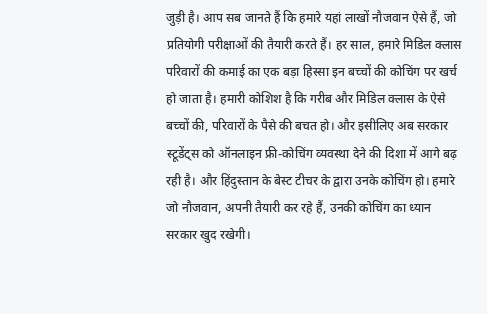जुड़ी है। आप सब जानते हैं कि हमारे यहां लाखों नौजवान ऐसे हैं, जो प्रतियोगी परीक्षाओं की तैयारी करते हैं। हर साल, हमारे मिडिल क्लास परिवारों की कमाई का एक बड़ा हिस्सा इन बच्चों की कोचिंग पर खर्च हो जाता है। हमारी कोशिश है कि गरीब और मिडिल क्लास के ऐसे बच्चों की, परिवारों के पैसे की बचत हो। और इसीलिए अब सरकार स्टूडेंट्स को ऑनलाइन फ्री-कोचिंग व्यवस्था देने की दिशा में आगे बढ़ रही है। और हिंदुस्तान के बेस्ट टीचर के द्वारा उनके कोचिंग हो। हमारे जो नौजवान, अपनी तैयारी कर रहे हैं, उनकी कोचिंग का ध्यान सरकार खुद रखेगी।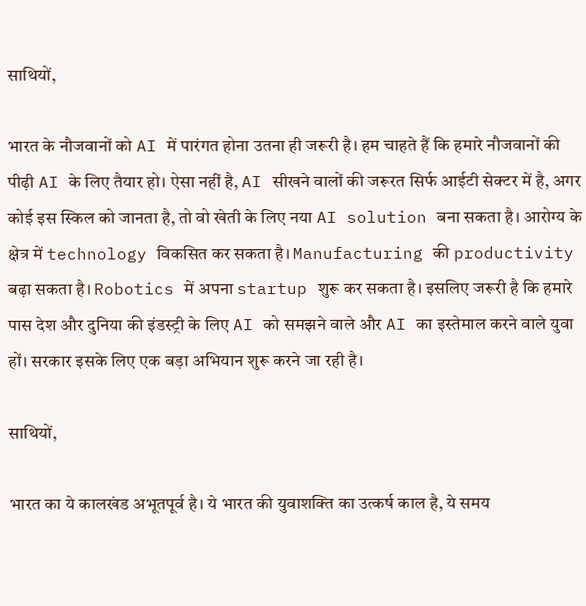साथियों,

भारत के नौजवानों को AI में पारंगत होना उतना ही जरूरी है। हम चाहते हैं कि हमारे नौजवानों की पीढ़ी AI के लिए तैयार हो। ऐसा नहीं है, AI सीखने वालों की जरूरत सिर्फ आईटी सेक्टर में है, अगर कोई इस स्किल को जानता है, तो वो खेती के लिए नया AI solution बना सकता है। आरोग्य के क्षेत्र में technology विकसित कर सकता है। Manufacturing की productivity बढ़ा सकता है। Robotics में अपना startup शुरू कर सकता है। इसलिए जरूरी है कि हमारे पास देश और दुनिया की इंडस्ट्री के लिए AI को समझने वाले और AI का इस्तेमाल करने वाले युवा हों। सरकार इसके लिए एक बड़ा अभियान शुरू करने जा रही है।

साथियों,

भारत का ये कालखंड अभूतपूर्व है। ये भारत की युवाशक्ति का उत्कर्ष काल है, ये समय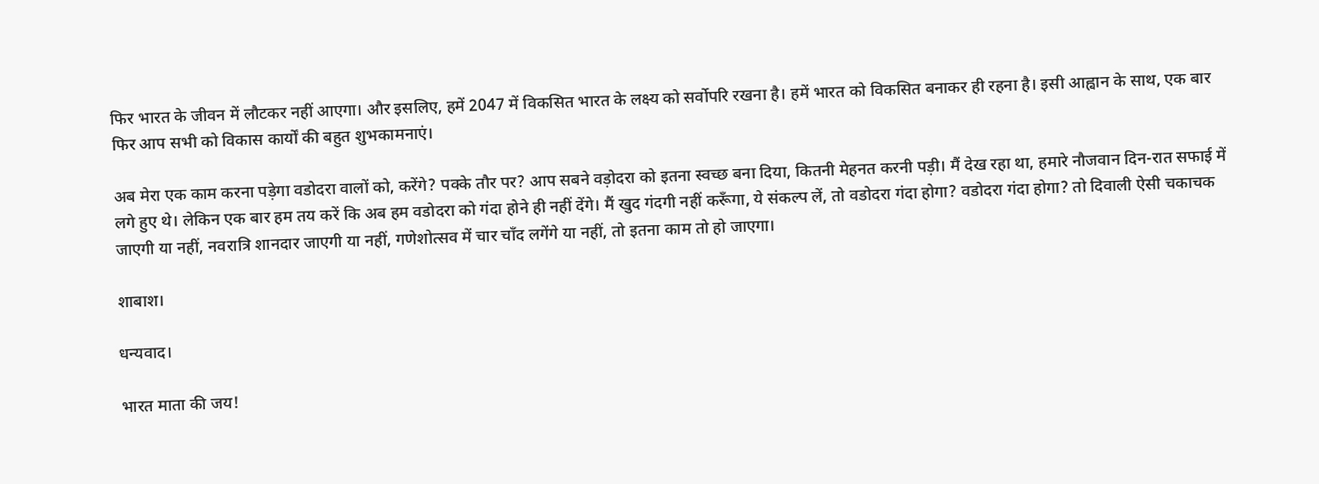फिर भारत के जीवन में लौटकर नहीं आएगा। और इसलिए, हमें 2047 में विकसित भारत के लक्ष्य को सर्वोपरि रखना है। हमें भारत को विकसित बनाकर ही रहना है। इसी आह्वान के साथ, एक बार फिर आप सभी को विकास कार्यों की बहुत शुभकामनाएं।

अब मेरा एक काम करना पड़ेगा वडोदरा वालों को, करेंगे? पक्के तौर पर? आप सबने वड़ोदरा को इतना स्वच्छ बना दिया, कितनी मेहनत करनी पड़ी। मैं देख रहा था, हमारे नौजवान दिन-रात सफाई में लगे हुए थे। लेकिन एक बार हम तय करें कि अब हम वडोदरा को गंदा होने ही नहीं देंगे। मैं खुद गंदगी नहीं करूँगा, ये संकल्प लें, तो वडोदरा गंदा होगा? वडोदरा गंदा होगा? तो दिवाली ऐसी चकाचक जाएगी या नहीं, नवरात्रि शानदार जाएगी या नहीं, गणेशोत्सव में चार चाँद लगेंगे या नहीं, तो इतना काम तो हो जाएगा।

शाबाश।

धन्यवाद।

भारत माता की जय!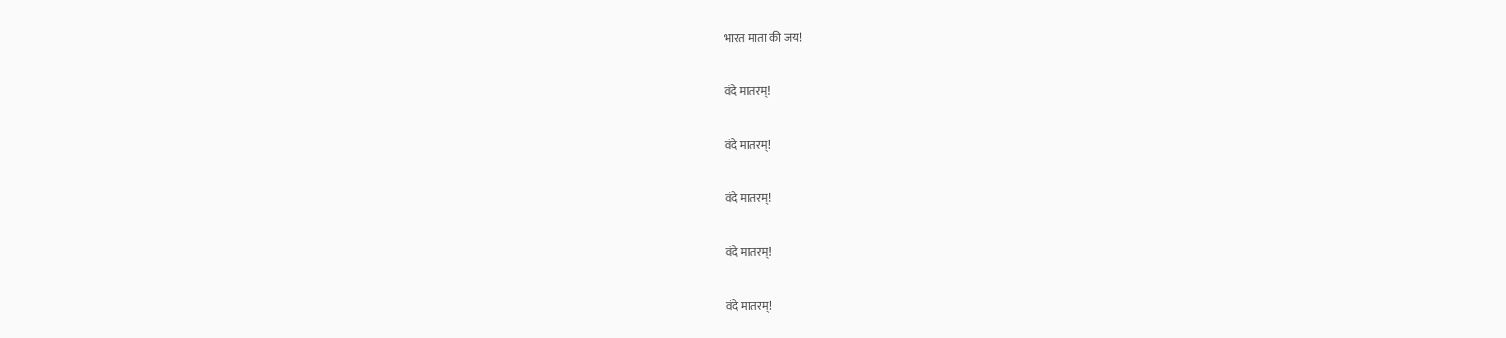भारत माता की जय!

वंदे मातरम्!

वंदे मातरम्!

वंदे मातरम्!

वंदे मातरम्!

वंदे मातरम्!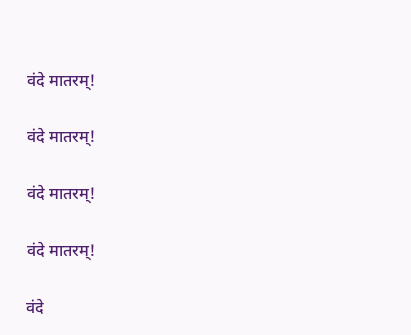वंदे मातरम्!

वंदे मातरम्!

वंदे मातरम्!

वंदे मातरम्!

वंदे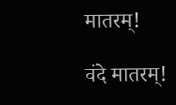मातरम्!

वंदे मातरम्!